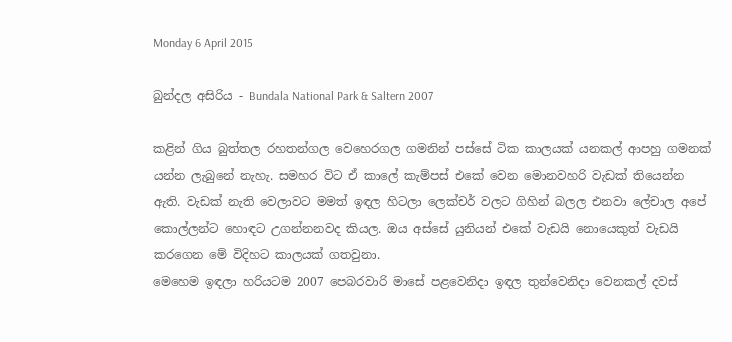Monday 6 April 2015

බුන්දල අසිරිය - Bundala National Park & Saltern 2007

කළින් ගිය බුත්තල රහතන්ගල වෙහෙරගල ගමනින් පස්සේ ටික කාලයක් යනකල් ආපහු ගමනක් යන්න ලැබුනේ නැහැ. සමහර විට ඒ කාලේ කැම්පස් එකේ වෙන මොනවහරි වැඩක් තියෙන්න ඇති. වැඩක් නැති වෙලාවට මමත් ඉඳල හිටලා ලෙක්චර් වලට ගිහින් බලල එනවා ලේචාල අපේ කොල්ලන්ට හොඳට උගන්නනවද කියල. ඔය අස්සේ යුනියන් එකේ වැඩයි නොයෙකුත් වැඩයි කරගෙන මේ විදිහට කාලයක් ගතවුනා.
මෙහෙම ඉඳලා හරියටම 2007 පෙබරවාරි මාසේ පළවෙනිදා ඉඳල තුන්වෙනිදා වෙනකල් දවස්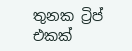තුනක ට්‍රිප් එකක්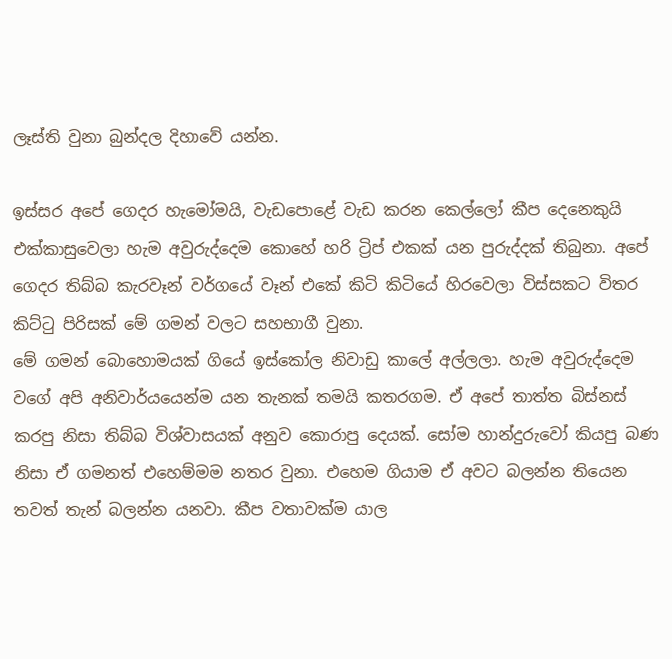ලෑස්ති වුනා බුන්දල දිහාවේ යන්න.

ඉස්සර අපේ ගෙදර හැමෝමයි, වැඩපොළේ වැඩ කරන කෙල්ලෝ කීප දෙනෙකුයි එක්කාසුවෙලා හැම අවුරුද්දෙම කොහේ හරි ට්‍රිප් එකක් යන පුරුද්දක් තිබුනා. අපේ ගෙදර තිබ්බ කැරවෑන් වර්ගයේ වෑන් එකේ කිටි කිටියේ හිරවෙලා විස්සකට විතර කිට්ටු පිරිසක් මේ ගමන් වලට සහභාගී වුනා.
මේ ගමන් බොහොමයක් ගියේ ඉස්කෝල නිවාඩු කාලේ අල්ලලා. හැම අවුරුද්දෙම වගේ අපි අනිවාර්යයෙන්ම යන තැනක් තමයි කතරගම. ඒ අපේ තාත්ත බිස්නස් කරපු නිසා තිබ්බ විශ්වාසයක් අනුව කොරාපු දෙයක්. සෝම හාන්දුරුවෝ කියපු බණ නිසා ඒ ගමනත් එහෙම්මම නතර වුනා. එහෙම ගියාම ඒ අවට බලන්න තියෙන තවත් තැන් බලන්න යනවා. කීප වතාවක්ම යාල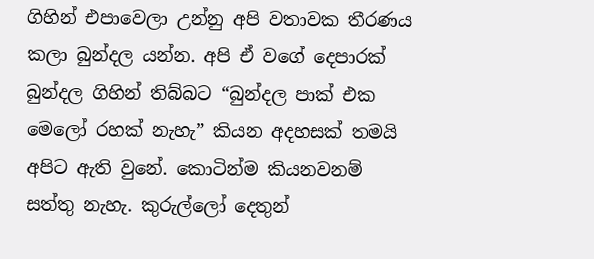ගිහින් එපාවෙලා උන්නු අපි වතාවක තීරණය කලා බුන්දල යන්න. අපි ඒ වගේ දෙපාරක් බුන්දල ගිහින් තිබ්බට “බුන්දල පාක් එක මෙලෝ රහක් නැහැ” කියන අදහසක් තමයි අපිට ඇති වුනේ. කොටින්ම කියනවනම් සත්තු නැහැ. කුරුල්ලෝ දෙතුන්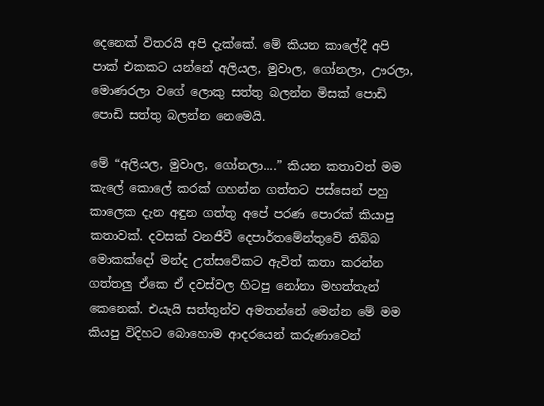දෙනෙක් විතරයි අපි දැක්කේ. මේ කියන කාලේදී අපි පාක් එකකට යන්නේ අලියල, මුවාල, ගෝනලා, ඌරලා, මොණරලා වගේ ලොකු සත්තු බලන්න මිසක් පොඩි පොඩි සත්තු බලන්න නෙමෙයි.

මේ “අලියල, මුවාල, ගෝනලා....” කියන කතාවත් මම කැලේ කොලේ කරක් ගහන්න ගත්තට පස්සෙන් පහු කාලෙක දැන අඳුන ගත්තු අපේ පරණ පොරක් කියාපු කතාවක්. දවසක් වනජීවී දෙපාර්තමේන්තුවේ තිබ්බ මොකක්දෝ මන්ද උත්සවේකට ඇවිත් කතා කරන්න ගත්තලු ඒකෙ ඒ දවස්වල හිටපු නෝනා මහත්තැන් කෙනෙක්. එයැයි සත්තුන්ව අමතන්නේ මෙන්න මේ මම කියපු විදිහට බොහොම ආදරයෙන් කරුණාවෙන්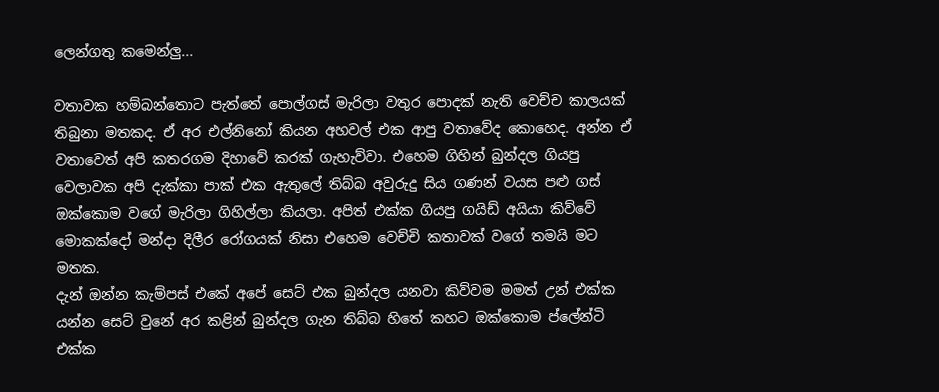ලෙන්ගතු කමෙන්ලු...

වතාවක හම්බන්තොට පැත්තේ පොල්ගස් මැරිලා වතුර පොදක් නැති වෙච්ච කාලයක් තිබුනා මතකද. ඒ අර එල්නිනෝ කියන අහවල් එක ආපු වතාවේද කොහෙද. අන්න ඒ වතාවෙත් අපි කතරගම දිහාවේ කරක් ගැහැව්වා. එහෙම ගිහින් බුන්දල ගියපු වෙලාවක අපි දැක්කා පාක් එක ඇතුලේ තිබ්බ අවුරුදු සිය ගණන් වයස පළු ගස් ඔක්කොම වගේ මැරිලා ගිහිල්ලා කියලා. අපිත් එක්ක ගියපු ගයිඩ් අයියා කිව්වේ මොකක්දෝ මන්දා දිලීර රෝගයක් නිසා එහෙම වෙච්චි කතාවක් වගේ තමයි මට මතක.
දැන් ඔන්න කැම්පස් එකේ අපේ සෙට් එක බුන්දල යනවා කිව්වම මමත් උන් එක්ක යන්න සෙට් වුනේ අර කළින් බුන්දල ගැන තිබ්බ හිතේ කහට ඔක්කොම ප්ලේන්ටි එක්ක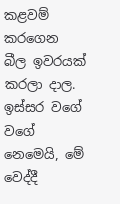කළවම් කරගෙන බීල ඉවරයක් කරලා දාල. ඉස්සර වගේ වගේ නෙමෙයි, මේ වෙද්දී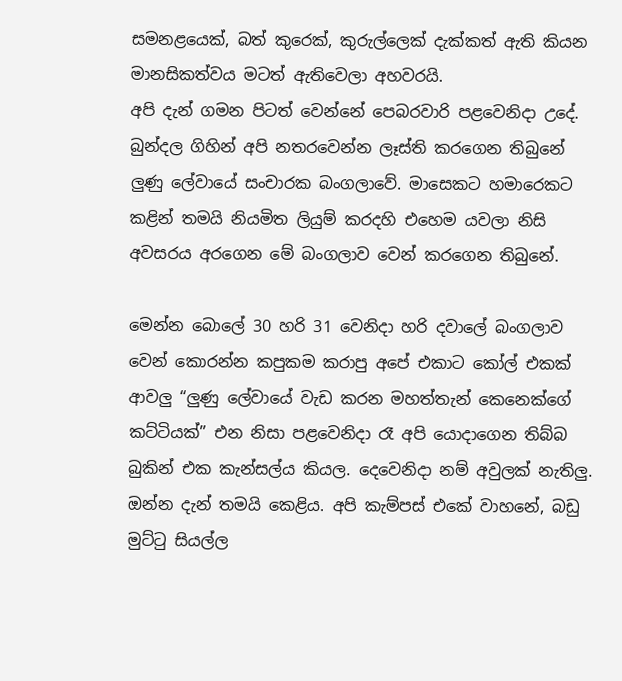සමනළයෙක්, බත් කුරෙක්, කුරුල්ලෙක් දැක්කත් ඇති කියන මානසිකත්වය මටත් ඇතිවෙලා අහවරයි.
අපි දැන් ගමන පිටත් වෙන්නේ පෙබරවාරි පළවෙනිදා උදේ. බුන්දල ගිහින් අපි නතරවෙන්න ලෑස්ති කරගෙන තිබුනේ ලුණු ලේවායේ සංචාරක බංගලාවේ. මාසෙකට හමාරෙකට කළින් තමයි නියමිත ලියුම් කරදහි එහෙම යවලා නිසි අවසරය අරගෙන මේ බංගලාව වෙන් කරගෙන තිබුනේ.

මෙන්න බොලේ 30 හරි 31 වෙනිදා හරි දවාලේ බංගලාව වෙන් කොරන්න කපුකම කරාපු අපේ එකාට කෝල් එකක් ආවලු “ලුණු ලේවායේ වැඩ කරන මහත්තැන් කෙනෙක්ගේ කට්ටියක්” එන නිසා පළවෙනිදා රෑ අපි යොදාගෙන තිබ්බ බුකින් එක කැන්සල්ය කියල. දෙවෙනිදා නම් අවුලක් නැතිලු.
ඔන්න දැන් තමයි කෙළිය. අපි කැම්පස් එකේ වාහනේ, බඩු මුට්ටු සියල්ල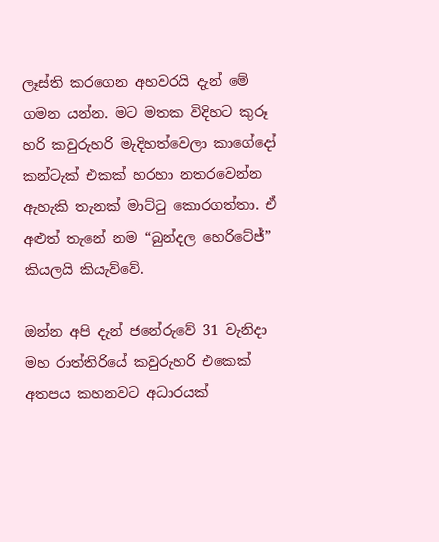ලෑස්ති කරගෙන අහවරයි දැන් මේ ගමන යන්න. මට මතක විදිහට කුරූ හරි කවුරුහරි මැදිහත්වෙලා කාගේදෝ කන්ටැක් එකක් හරහා නතරවෙන්න ඇහැකි තැනක් මාට්ටු කොරගත්තා. ඒ අළුත් තැනේ නම “බුන්දල හෙරිටේජ්” කියලයි කියැව්වේ.

ඔන්න අපි දැන් ජනේරුවේ 31 වැනිදා මහ රාත්තිරියේ කවුරුහරි එකෙක් අතපය කහනවට අධාරයක්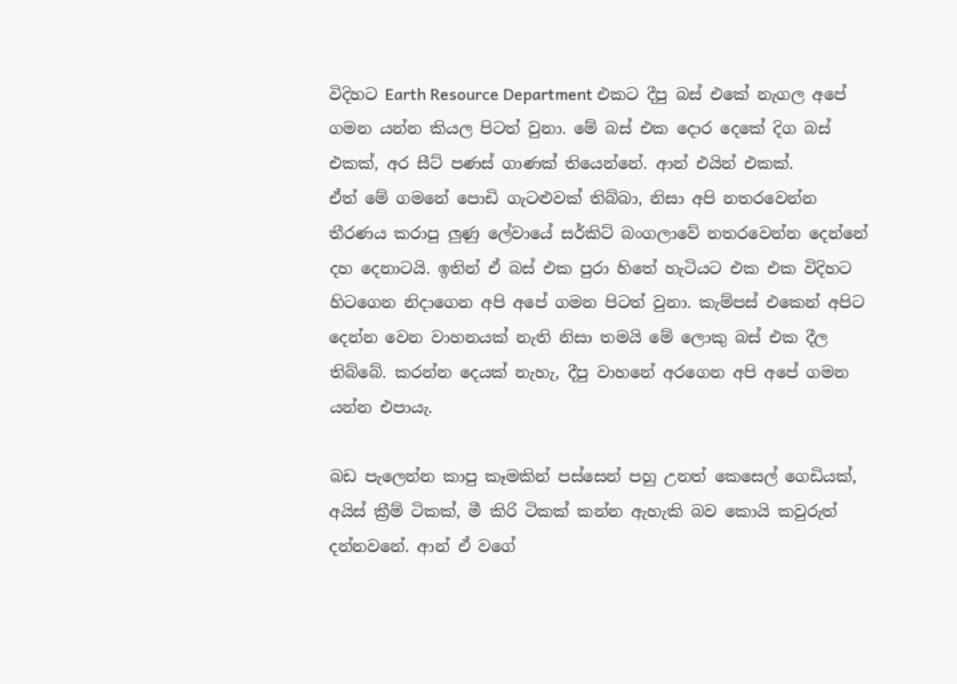විදිහට Earth Resource Department එකට දීපු බස් එකේ නැගල අපේ ගමන යන්න කියල පිටත් වුනා. මේ බස් එක දොර දෙකේ දිග බස් එකක්, අර සීට් පණස් ගාණක් තියෙන්නේ. ආන් එයින් එකක්.
ඒත් මේ ගමනේ පොඩි ගැටළුවක් තිබ්බා, නිසා අපි නතරවෙන්න තීරණය කරාපු ලුණු ලේවායේ සර්කිට් බංගලාවේ නතරවෙන්න දෙන්නේ දහ දෙනාටයි. ඉතින් ඒ බස් එක පුරා හිතේ හැටියට එක එක විදිහට හිටගෙන නිදාගෙන අපි අපේ ගමන පිටත් වුනා. කැම්පස් එකෙන් අපිට දෙන්න වෙන වාහනයක් නැති නිසා තමයි මේ ලොකු බස් එක දීල තිබ්බේ. කරන්න දෙයක් නැහැ, දීපු වාහනේ අරගෙන අපි අපේ ගමන යන්න එපායැ.

බඩ පැලෙන්න කාපු කෑමකින් පස්සෙන් පහු උනත් කෙසෙල් ගෙඩියක්, අයිස් ක්‍රීම් ටිකක්, මී කිරි ටිකක් කන්න ඇහැකි බව කොයි කවුරුත් දන්නවනේ. ආන් ඒ වගේ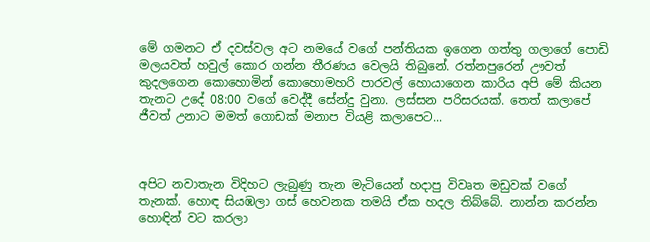මේ ගමනට ඒ දවස්වල අට නමයේ වගේ පන්තියක ඉගෙන ගත්තු ගලාගේ පොඩි මලයවත් හවුල් කොර ගන්න තීරණය වෙලයි තිබුනේ. රත්නපුරෙන් ඌවත් කුදලගෙන කොහොමින් කොහොමහරි පාරවල් හොයාගෙන කාරිය අපි මේ කියන තැනට උදේ 08:00 වගේ වෙද්දී සේන්දු වුනා. ලස්සන පරිසරයක්. තෙත් කලාපේ ජීවත් උනාට මමත් ගොඩක් මනාප වියළි කලාපෙට...



අපිට නවාතැන විදිහට ලැබුණු තැන මැටියෙන් හදාපු විවෘත මඩුවක් වගේ තැනක්. හොඳ සියඹලා ගස් හෙවනක තමයි ඒක හදල තිබ්බේ. නාන්න කරන්න හොඳින් වට කරලා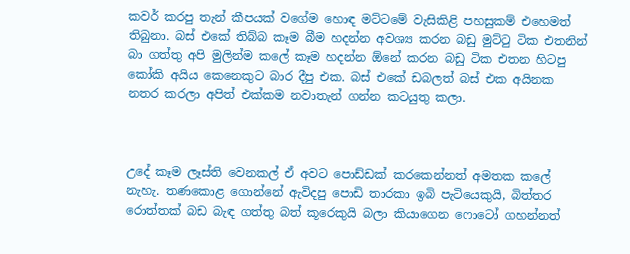කවර් කරපු තැන් කීපයක් වගේම හොඳ මට්ටමේ වැසිකිළි පහසුකම් එහෙමත් තිබුනා. බස් එකේ තිබ්බ කෑම බීම හදන්න අවශ්‍ය කරන බඩු මුට්ටු ටික එතනින් බා ගත්තු අපි මුලින්ම කලේ කෑම හදන්න ඕනේ කරන බඩු ටික එතන හිටපු කෝකි අයිය කෙනෙකුට බාර දීපු එක. බස් එකේ ඩබලත් බස් එක අයිනක නතර කරලා අපිත් එක්කම නවාතැන් ගන්න කටයුතු කලා.



උදේ කෑම ලෑස්ති වෙනකල් ඒ අවට පොඩ්ඩක් කරකෙන්නත් අමතක කලේ නැහැ. තණකොළ ගොන්නේ ඇවිදපු පොඩි තාරකා ඉබි පැටියෙකුයි, බිත්තර රොත්තක් බඩ බැඳ ගත්තු බත් කූරෙකුයි බලා කියාගෙන ෆොටෝ ගහන්නත්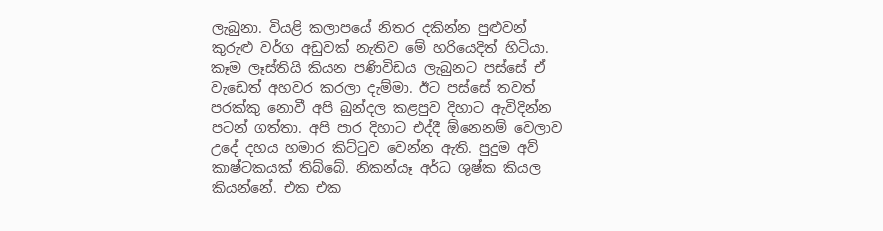ලැබුනා. වියළි කලාපයේ නිතර දකින්න පුළුවන් කුරුළු වර්ග අඩුවක් නැතිව මේ හරියෙදිත් හිටියා.
කෑම ලෑස්තියි කියන පණිවිඩය ලැබුනට පස්සේ ඒ වැඩෙත් අහවර කරලා දැම්මා. ඊට පස්සේ තවත් පරක්කු නොවී අපි බුන්දල කළපුව දිහාට ඇවිදින්න පටන් ගත්තා. අපි පාර දිහාට එද්දී ඕනෙනම් වෙලාව උදේ දහය හමාර කිට්ටුව වෙන්න ඇති. පුදුම අව් කාෂ්ටකයක් තිබ්බේ. නිකන්යෑ අර්ධ ශුෂ්ක කියල කියන්නේ. එක එක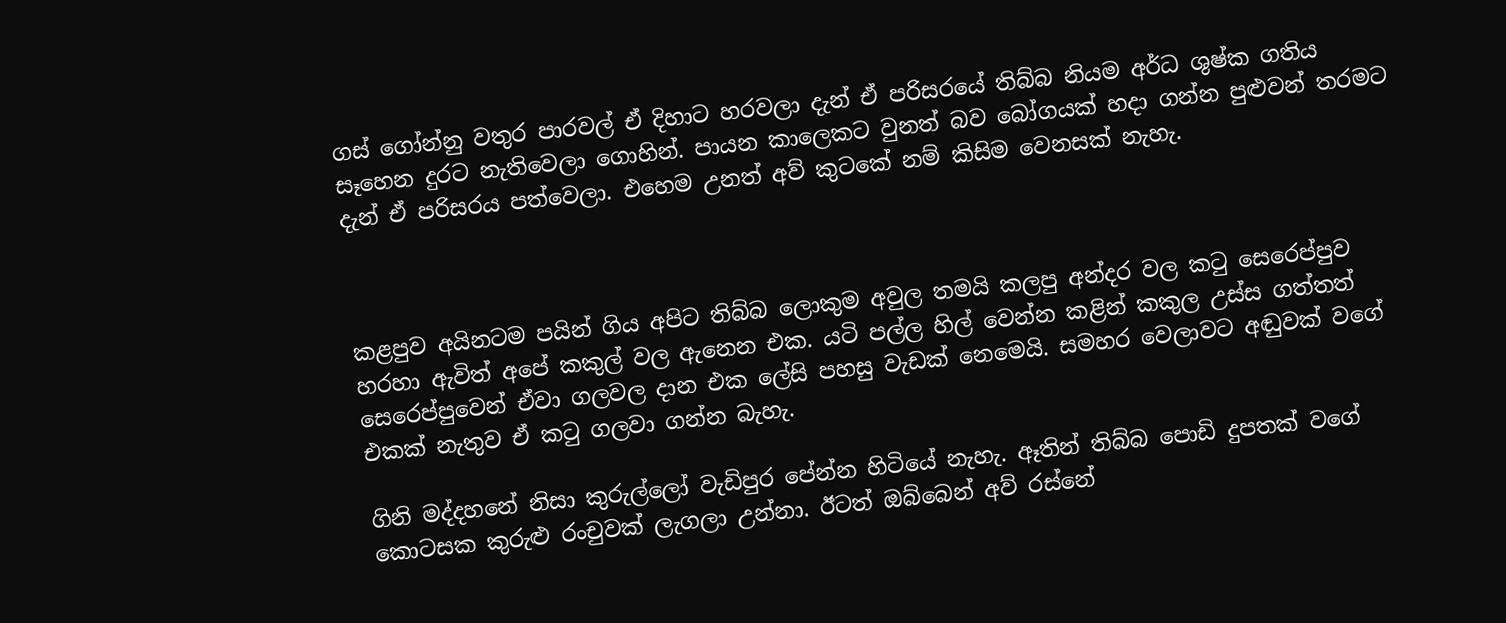ගස් ගෝන්නු වතුර පාරවල් ඒ දිහාට හරවලා දැන් ඒ පරිසරයේ තිබ්බ නියම අර්ධ ශුෂ්ක ගතිය සෑහෙන දුරට නැතිවෙලා ගොහින්. පායන කාලෙකට වුනත් බව බෝගයක් හදා ගන්න පුළුවන් තරමට දැන් ඒ පරිසරය පත්වෙලා. එහෙම උනත් අව් කුටකේ නම් කිසිම වෙනසක් නැහැ.



කළපුව අයිනටම පයින් ගිය අපිට තිබ්බ ලොකුම අවුල තමයි කලපු අන්දර වල කටු සෙරෙප්පුව හරහා ඇවිත් අපේ කකුල් වල ඇනෙන එක. යටි පල්ල හිල් වෙන්න කළින් කකුල උස්ස ගත්තත් සෙරෙප්පුවෙන් ඒවා ගලවල දාන එක ලේසි පහසු වැඩක් නෙමෙයි. සමහර වෙලාවට අඬුවක් වගේ එකක් නැතුව ඒ කටු ගලවා ගන්න බැහැ.

ගිනි මද්දහනේ නිසා කුරුල්ලෝ වැඩිපුර පේන්න හිටියේ නැහැ. ඈතින් තිබ්බ පොඩි දුපතක් වගේ කොටසක කුරුළු රංචුවක් ලැගලා උන්නා. ඊටත් ඔබ්බෙන් අව් රස්නේ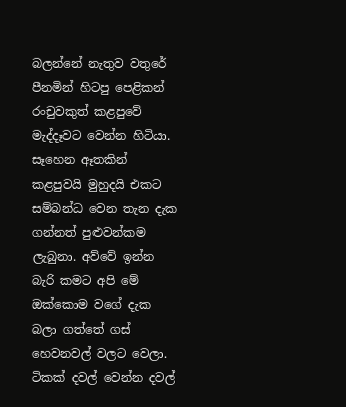බලන්නේ නැතුව වතුරේ පීනමින් හිටපු පෙළිකන් රංචුවකුත් කළපුවේ මැද්දෑවට වෙන්න හිටියා. සෑහෙන ඈතකින් කළපුවයි මුහුදයි එකට සම්බන්ධ වෙන තැන දැක ගන්නත් පුළුවන්කම ලැබුනා. අව්වේ ඉන්න බැරි කමට අපි මේ ඔක්කොම වගේ දැක බලා ගත්තේ ගස් හෙවනවල් වලට වෙලා. ටිකක් දවල් වෙන්න දවල්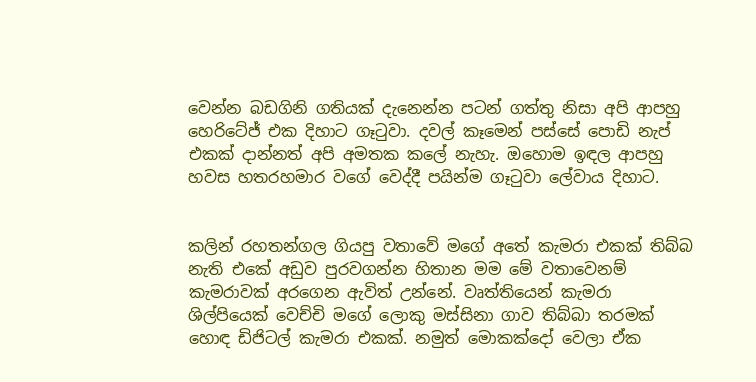වෙන්න බඩගිනි ගතියක් දැනෙන්න පටන් ගත්තු නිසා අපි ආපහු හෙරිටේජ් එක දිහාට ගෑටුවා. දවල් කෑමෙන් පස්සේ පොඩි නැප් එකක් දාන්නත් අපි අමතක කලේ නැහැ. ඔහොම ඉඳල ආපහු හවස හතරහමාර වගේ වෙද්දී පයින්ම ගෑටුවා ලේවාය දිහාට.


කලින් රහතන්ගල ගියපු වතාවේ මගේ අතේ කැමරා එකක් තිබ්බ නැති එකේ අඩුව පුරවගන්න හිතාන මම මේ වතාවෙනම් කැමරාවක් අරගෙන ඇවිත් උන්නේ. වෘත්තියෙන් කැමරා ශිල්පියෙක් වෙච්චි මගේ ලොකු මස්සිනා ගාව තිබ්බා තරමක් හොඳ ඩිජිටල් කැමරා එකක්. නමුත් මොකක්දෝ වෙලා ඒක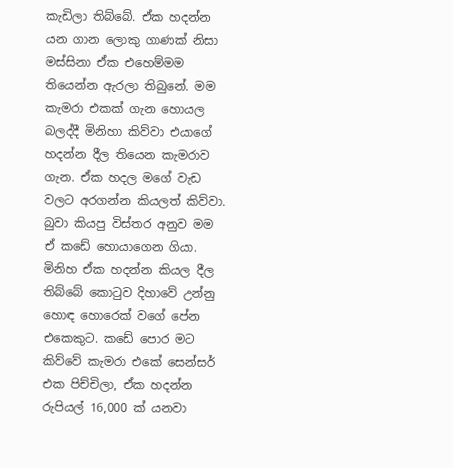කැඩිලා තිබ්බේ. ඒක හදන්න යන ගාන ලොකු ගාණක් නිසා මස්සිනා ඒක එහෙම්මම තියෙන්න ඇරලා තිබුනේ. මම කැමරා එකක් ගැන හොයල බලද්දී මිනිහා කිව්වා එයාගේ හදන්න දීල තියෙන කැමරාව ගැන. ඒක හදල මගේ වැඩ වලට අරගන්න කියලත් කිව්වා. බුවා කියපු විස්තර අනුව මම ඒ කඩේ හොයාගෙන ගියා. මිනිහ ඒක හදන්න කියල දීල තිබ්බේ කොටුව දිහාවේ උන්නු හොඳ හොරෙක් වගේ පේන එකෙකුට. කඩේ පොර මට කිව්වේ කැමරා එකේ සෙන්සර් එක පිච්චිලා, ඒක හදන්න රුපියල් 16,000 ක් යනවා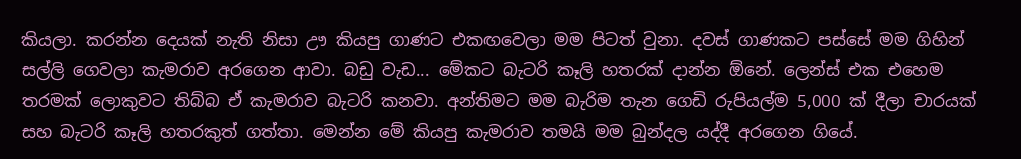කියලා. කරන්න දෙයක් නැති නිසා ඌ කියපු ගාණට එකඟවෙලා මම පිටත් වුනා. දවස් ගාණකට පස්සේ මම ගිහින් සල්ලි ගෙවලා කැමරාව අරගෙන ආවා. බඩු වැඩ... මේකට බැටරි කෑලි හතරක් දාන්න ඕනේ. ලෙන්ස් එක එහෙම තරමක් ලොකුවට තිබ්බ ඒ කැමරාව බැටරි කනවා. අන්තිමට මම බැරිම තැන ගෙඩි රුපියල්ම 5,000 ක් දීලා චාරයක්‌ සහ බැටරි කෑලි හතරකුත් ගත්තා. මෙන්න මේ කියපු කැමරාව තමයි මම බුන්දල යද්දී අරගෙන ගියේ.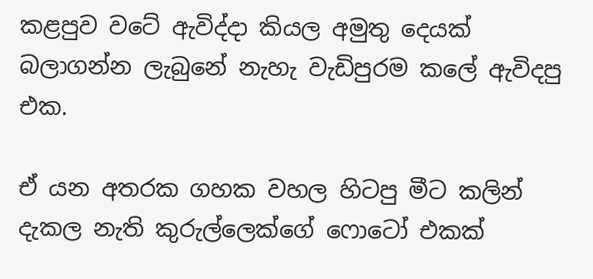කළපුව වටේ ඇවිද්දා කියල අමුතු දෙයක් බලාගන්න ලැබුනේ නැහැ වැඩිපුරම කලේ ඇවිදපු එක.

ඒ යන අතරක ගහක වහල හිටපු මීට කලින් දැකල නැති කුරුල්ලෙක්ගේ ෆොටෝ එකක්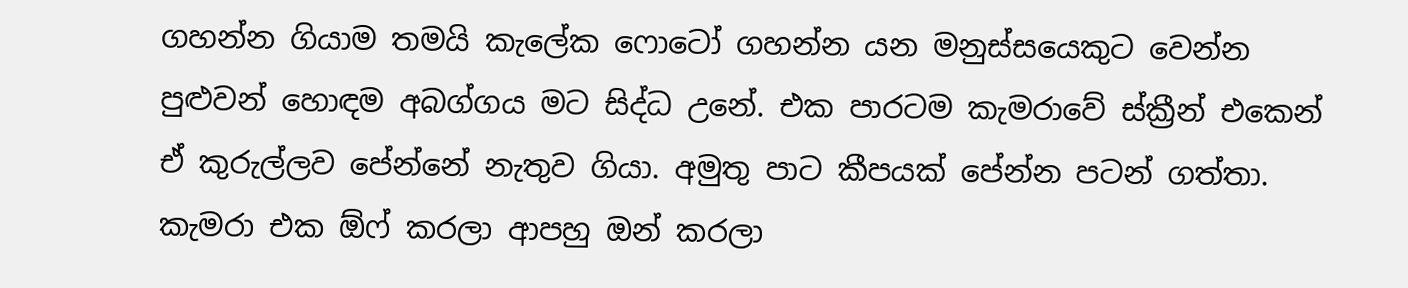ගහන්න ගියාම තමයි කැලේක ෆොටෝ ගහන්න යන මනුස්සයෙකුට වෙන්න පුළුවන් හොඳම අබග්ගය මට සිද්ධ උනේ. එක පාරටම කැමරාවේ ස්ක්‍රීන් එකෙන් ඒ කුරුල්ලව පේන්නේ නැතුව ගියා. අමුතු පාට කීපයක් පේන්න පටන් ගත්තා. කැමරා එක ඕෆ් කරලා ආපහු ඔන් කරලා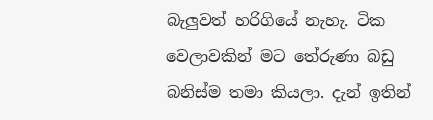බැලුවත් හරිගියේ නැහැ. ටික වෙලාවකින් මට තේරුණා බඩු බනිස්ම තමා කියලා. දැන් ඉතින්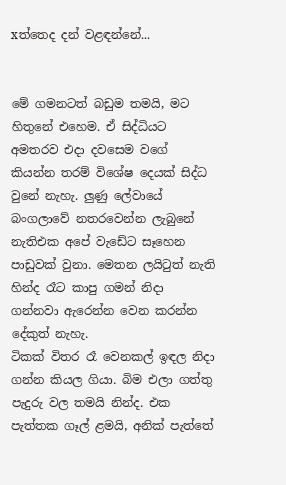xත්තෙද දන් වළඳන්නේ...


මේ ගමනටත් බඩුම තමයි, මට හිතුනේ එහෙම. ඒ සිද්ධියට අමතරව එදා දවසෙම වගේ කියන්න තරම් විශේෂ දෙයක් සිද්ධ වුනේ නැහැ. ලුණු ලේවායේ බංගලාවේ නතරවෙන්න ලැබුනේ නැතිඑක අපේ වැඩේට සෑහෙන පාඩුවක් වුනා. මෙතන ලයිටුත් නැති හින්ද රෑට කාපු ගමන් නිදා ගන්නවා ඇරෙන්න වෙන කරන්න දේකුත් නැහැ.
ටිකක් විතර රෑ වෙනකල් ඉඳල නිදා ගන්න කියල ගියා. බිම එලා ගත්තු පැදුරු වල තමයි නින්ද. එක පැත්තක ගෑල් ළමයි, අනික් පැත්තේ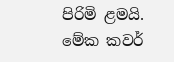පිරිමි ළමයි. මේක කවර්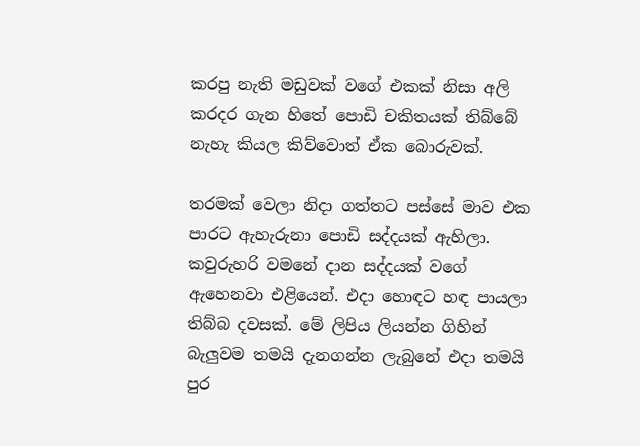කරපු නැති මඩුවක් වගේ එකක් නිසා අලි කරදර ගැන හිතේ පොඩි චකිතයක් තිබ්බේ නැහැ කියල කිව්වොත් ඒක බොරුවක්.

තරමක් වෙලා නිදා ගත්තට පස්සේ මාව එක පාරට ඇහැරුනා පොඩි සද්දයක් ඇහිලා. කවුරුහරි වමනේ දාන සද්දයක් වගේ ඇහෙනවා එළියෙන්. එදා හොඳට හඳ පායලා තිබ්බ දවසක්. මේ ලිපිය ලියන්න ගිහින් බැලුවම තමයි දැනගන්න ලැබුනේ එදා තමයි පුර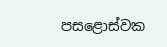පසළොස්වක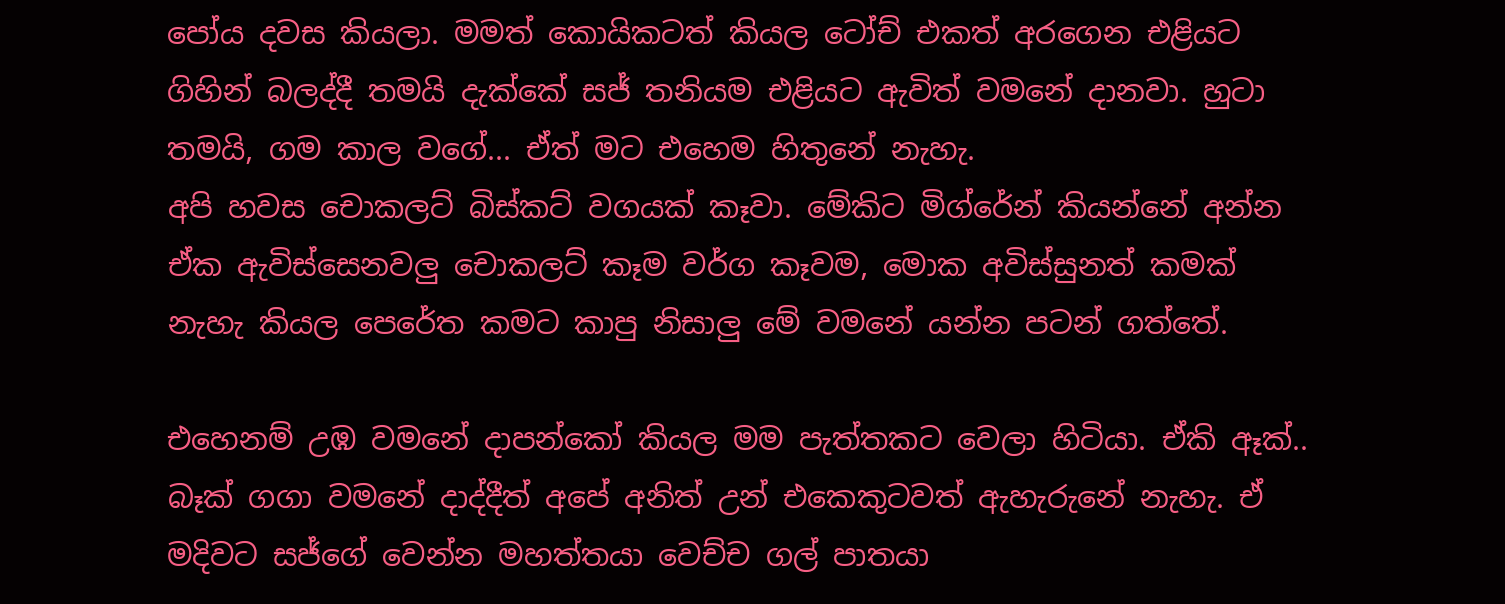පෝය දවස කියලා. මමත් කොයිකටත් කියල ටෝච් එකත් අරගෙන එළියට ගිහින් බලද්දී තමයි දැක්කේ සජ් තනියම එළියට ඇවිත් වමනේ දානවා. හුටා තමයි, ගම කාල වගේ... ඒත් මට එහෙම හිතුනේ නැහැ.
අපි හවස චොකලට් බිස්කට් වගයක් කෑවා. මේකිට මිග්රේන් කියන්නේ අන්න ඒක ඇවිස්සෙනවලු චොකලට් කෑම වර්ග කෑවම, මොක අවිස්සුනත් කමක් නැහැ කියල පෙරේත කමට කාපු නිසාලු මේ වමනේ යන්න පටන් ගත්තේ.

එහෙනම් උඹ වමනේ දාපන්කෝ කියල මම පැත්තකට වෙලා හිටියා. ඒකි ඈක්.. බෑක් ගගා වමනේ දාද්දීත් අපේ අනිත් උන් එකෙකුටවත් ඇහැරුනේ නැහැ. ඒ මදිවට සජ්ගේ වෙන්න මහත්තයා වෙච්ච ගල් පාතයා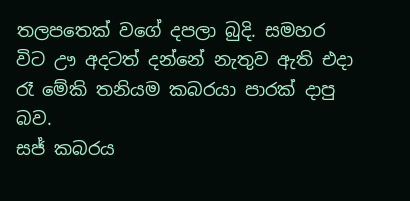තලපතෙක් වගේ දපලා බුදි. සමහර විට ඌ අදටත් දන්නේ නැතුව ඇති එදා රෑ මේකි තනියම කබරයා පාරක් දාපු බව.
සජ් කබරය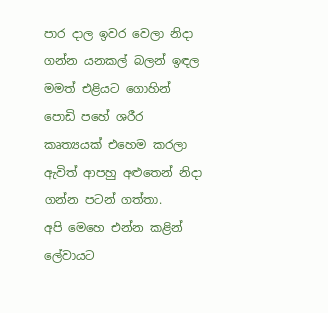පාර දාල ඉවර වෙලා නිදා ගන්න යනකල් බලන් ඉඳල මමත් එළියට ගොහින් පොඩි පහේ ශරීර කෘත්‍යයක් එහෙම කරලා ඇවිත් ආපහු අළුතෙන් නිදා ගන්න පටන් ගත්තා.
අපි මෙහෙ එන්න කළින් ලේවායට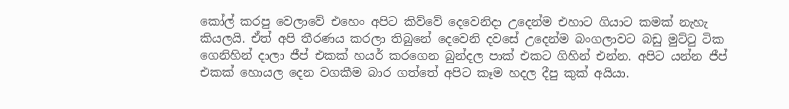කෝල් කරපු වෙලාවේ එහෙං අපිට කිව්වේ දෙවෙනිදා උදෙන්ම එහාට ගියාට කමක් නැහැ කියලයි. ඒත් අපි තීරණය කරලා තිබුනේ දෙවෙනි දවසේ උදෙන්ම බංගලාවට බඩු මුට්ටු ටික ගෙනිහින් දාලා ජීප් එකක් හයර් කරගෙන බුන්දල පාක් එකට ගිහින් එන්න. අපිට යන්න ජීප් එකක් හොයල දෙන වගකීම බාර ගත්තේ අපිට කෑම හදල දීපු කුක් අයියා.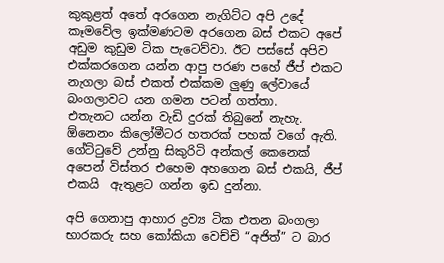කුකුළත් අතේ අරගෙන නැගිට්ට අපි උදේ කෑමවේල ඉක්මණටම අරගෙන බස් එකට අපේ අඩුම කුඩුම ටික පැටෙව්වා. ඊට පස්සේ අපිව එක්කරගෙන යන්න ආපු පරණ පහේ ජීප් එකට නැගලා බස් එකත් එක්කම ලුණු ලේවායේ බංගලාවට යන ගමන පටන් ගත්තා.
එතැනට යන්න වැඩි දුරක් තිබුනේ නැහැ. ඕනෙනං කිලෝමීටර හතරක් පහක් වගේ ඇති. ගේට්ටුවේ උන්නු සිකුරිටි අන්කල් කෙනෙක් අපෙන් විස්තර එහෙම අහගෙන බස් එකයි, ජීප් එකයි  ඇතුළට ගන්න ඉඩ දුන්නා.

අපි ගෙනාපු ආහාර ද්‍රව්‍ය ටික එතන බංගලා භාරකරු සහ කෝකියා වෙච්චි “අජිත්” ට බාර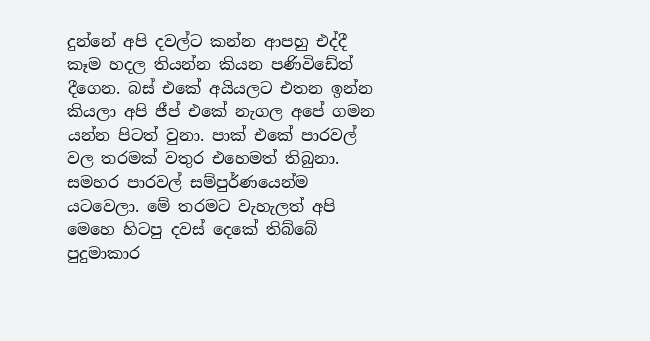දුන්නේ අපි දවල්ට කන්න ආපහු එද්දී කෑම හදල තියන්න කියන පණිවිඩේත් දීගෙන. බස් එකේ අයියලට එතන ඉන්න කියලා අපි ජීප් එකේ නැගල අපේ ගමන යන්න පිටත් වුනා. පාක් එකේ පාරවල් වල තරමක් වතුර එහෙමත් තිබුනා. සමහර පාරවල් සම්පුර්ණයෙන්ම යටවෙලා. මේ තරමට වැහැලත් අපි මෙහෙ හිටපු දවස් දෙකේ තිබ්බේ පුදුමාකාර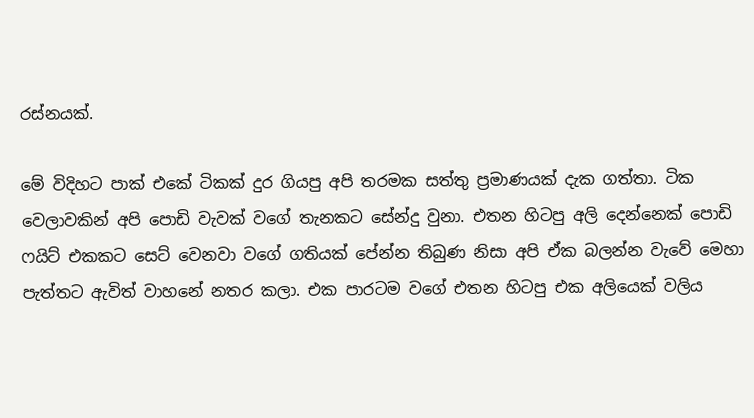රස්නයක්.

මේ විදිහට පාක් එකේ ටිකක් දුර ගියපු අපි තරමක සත්තු ප්‍රමාණයක් දැක ගත්තා. ටික වෙලාවකින් අපි පොඩි වැවක් වගේ තැනකට සේන්දු වුනා. එතන හිටපු අලි දෙන්නෙක් පොඩි ෆයිට් එකකට සෙට් වෙනවා වගේ ගතියක් පේන්න තිබුණ නිසා අපි ඒක බලන්න වැවේ මෙහා පැත්තට ඇවිත් වාහනේ නතර කලා. එක පාරටම වගේ එතන හිටපු එක අලියෙක් වලිය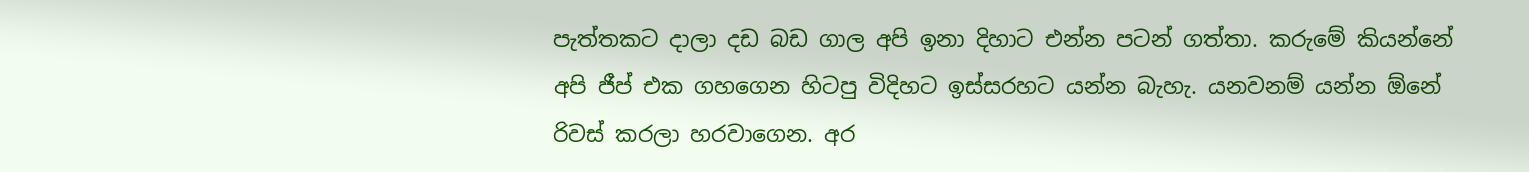පැත්තකට දාලා දඩ බඩ ගාල අපි ඉනා දිහාට එන්න පටන් ගත්තා. කරුමේ කියන්නේ අපි ජීප් එක ගහගෙන හිටපු විදිහට ඉස්සරහට යන්න බැහැ. යනවනම් යන්න ඕනේ රිවස් කරලා හරවාගෙන. අර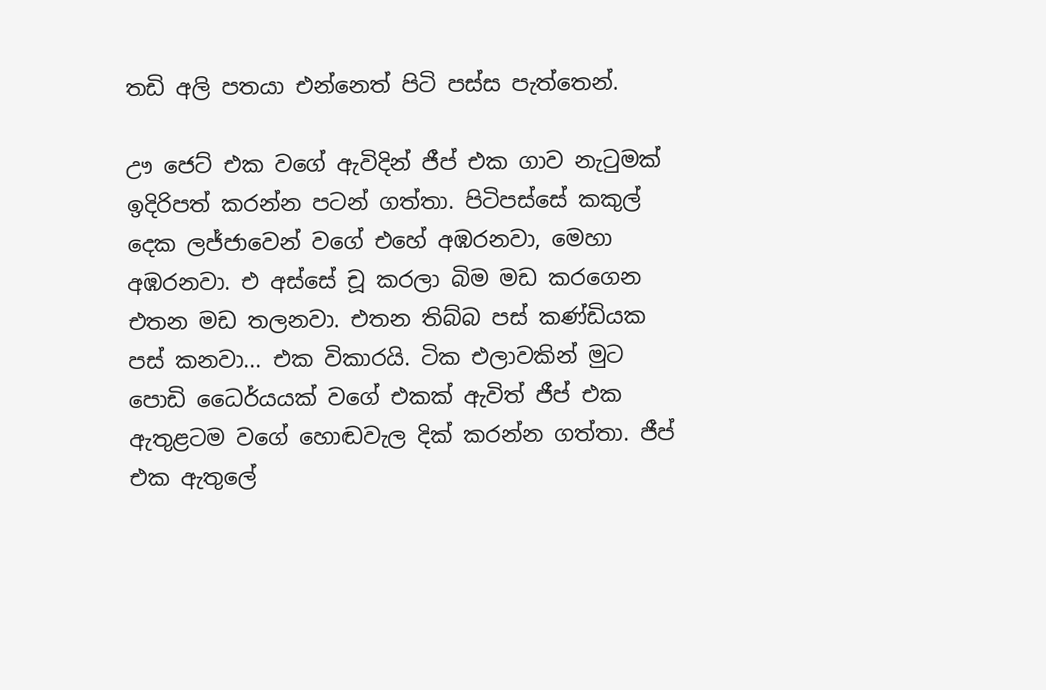තඩි අලි පතයා එන්නෙත් පිටි පස්ස පැත්තෙන්.

ඌ ජෙට් එක වගේ ඇවිදින් ජීප් එක ගාව නැටුමක් ඉදිරිපත් කරන්න පටන් ගත්තා. පිටිපස්සේ කකුල් දෙක ලජ්ජාවෙන් වගේ එහේ අඹරනවා, මෙහා අඹරනවා. එ අස්සේ චූ කරලා බිම මඩ කරගෙන එතන මඩ තලනවා. එතන තිබ්බ පස් කණ්ඩියක පස් කනවා... එක විකාරයි. ටික එලාවකින් මුට පොඩි ධෛර්යයක් වගේ එකක් ඇවිත් ජීප් එක ඇතුළටම වගේ හොඬවැල දික් කරන්න ගත්තා. ජීප් එක ඇතුලේ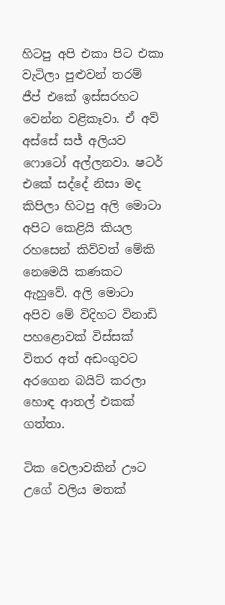හිටපු අපි එකා පිට එකා වැටිලා පුළුවන් තරම් ජීප් එකේ ඉස්සරහට වෙන්න වළිකෑවා. ඒ අව් අස්සේ සජ් අලියව ෆොටෝ අල්ලනවා. ෂටර් එකේ සද්දේ නිසා මද කිපිලා හිටපු අලි මොටා අපිට කෙළියි කියල රහසෙන් කිව්වත් මේකි නෙමෙයි කණකට ඇහුවේ. අලි මොටා අපිව මේ විදිහට විනාඩි පහළොවක් විස්සක් විතර අත් අඩංගුවට අරගෙන බයිට් කරලා හොඳ ආතල් එකක් ගත්තා.

ටික වෙලාවකින් ඌට උගේ වලිය මතක්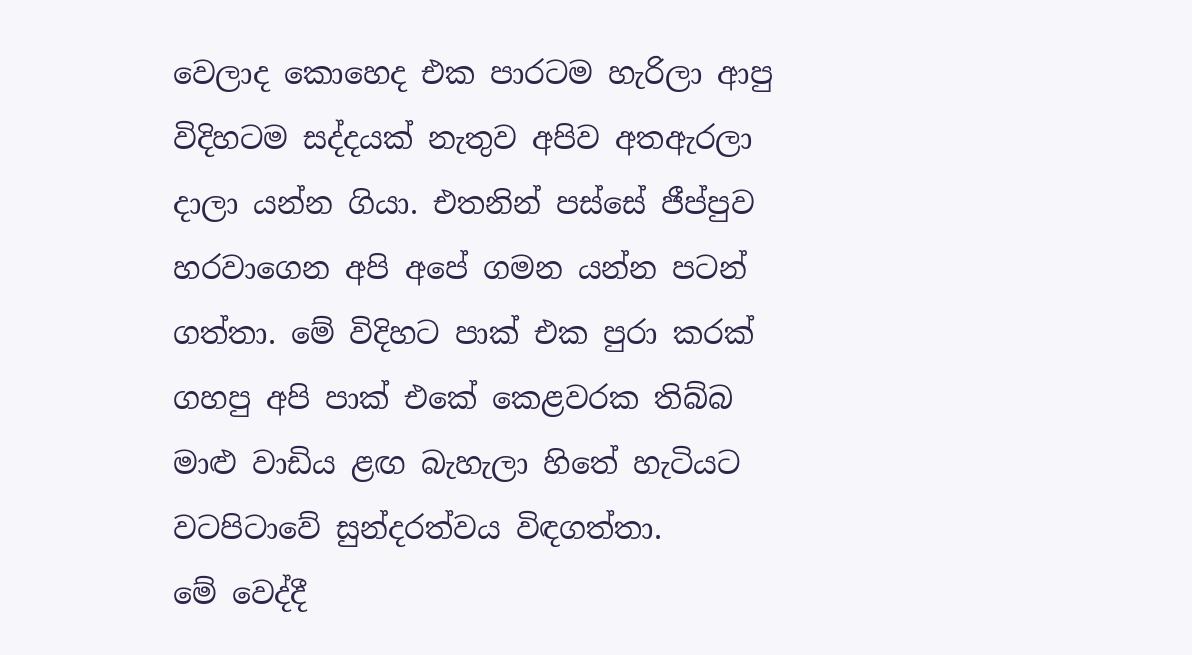වෙලාද කොහෙද එක පාරටම හැරිලා ආපු විදිහටම සද්දයක් නැතුව අපිව අතඇරලා දාලා යන්න ගියා. එතනින් පස්සේ ජීප්පුව හරවාගෙන අපි අපේ ගමන යන්න පටන් ගත්තා. මේ විදිහට පාක් එක පුරා කරක් ගහපු අපි පාක් එකේ කෙළවරක තිබ්බ මාළු වාඩිය ළඟ බැහැලා හිතේ හැටියට වටපිටාවේ සුන්දරත්වය විඳගත්තා.
මේ වෙද්දී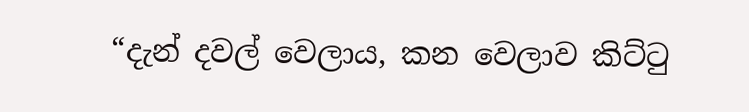“දැන් දවල් වෙලාය, කන වෙලාව කිට්ටු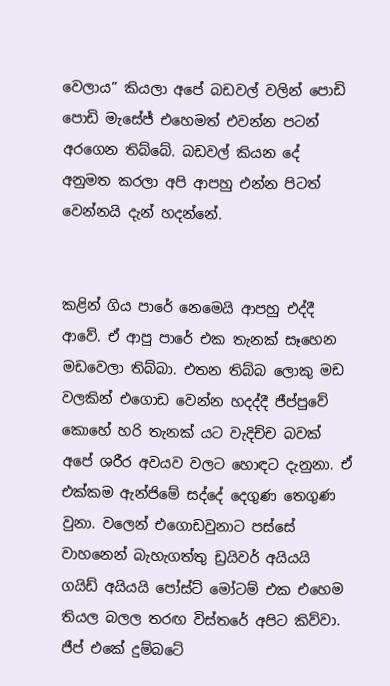වෙලාය” කියලා අපේ බඩවල් වලින් පොඩි පොඩි මැසේජ් එහෙමත් එවන්න පටන් අරගෙන තිබ්බේ. බඩවල් කියන දේ අනුමත කරලා අපි ආපහු එන්න පිටත් වෙන්නයි දැන් හදන්නේ.


කළින් ගිය පාරේ නෙමෙයි ආපහු එද්දී ආවේ. ඒ ආපු පාරේ එක තැනක් සෑහෙන මඩවෙලා තිබ්බා. එතන තිබ්බ ලොකු මඩ වලකින් එගොඩ වෙන්න හදද්දී ජීප්පුවේ කොහේ හරි තැනක් යට වැදිච්ච බවක් අපේ ශරීර අවයව වලට හොඳට දැනුනා. ඒ එක්කම ඇන්ජිමේ සද්දේ දෙගුණ තෙගුණ වුනා. වලෙන් එගොඩවුනාට පස්සේ වාහනෙන් බැහැගත්තු ඩ්‍රයිවර් අයියයි ගයිඩ් අයියයි පෝස්ට් මෝටම් එක එහෙම තියල බලල තරඟ විස්තරේ අපිට කිව්වා. ජීප් එකේ දුම්බටේ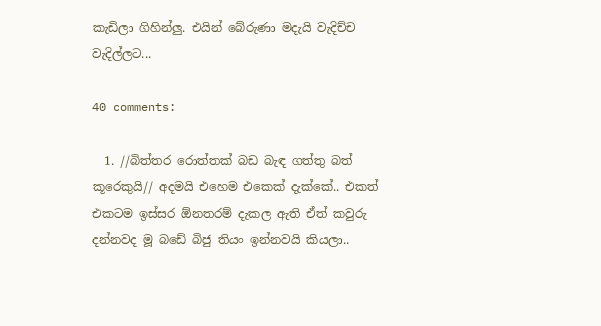කැඩිලා ගිහින්ලු. එයින් බේරුණා මදැයි වැදිච්ච වැදිල්ලට...

40 comments:

  1. //බිත්තර රොත්තක් බඩ බැඳ ගත්තු බත් කූරෙකුයි// අදමයි එහෙම එකෙක් දැක්කේ.. එකත් එකටම ඉස්සර ඕනතරම් දැකල ඇති ඒත් කවුරු දන්නවද මූ බඩේ බිජු තියං ඉන්නවයි කියලා..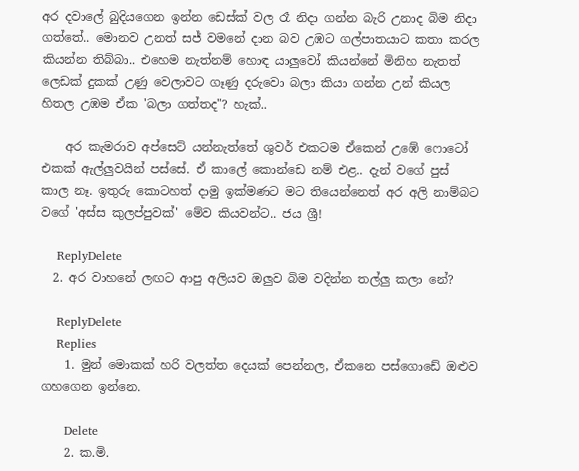අර දවාලේ බුදියගෙන ඉන්න ඩෙස්ක් වල රෑ නිදා ගන්න බැරි උනාද බිම නිදා ගත්තේ.. මොනව උනත් සජ් වමනේ දාන බව උඹට ගල්පාතයාට කතා කරල කියන්න තිබ්බා.. එහෙම නැත්නම් හොඳ යාලුවෝ කියන්නේ මිනිහ නැතත් ලෙඩක් දුකක් උණු වෙලාවට ගෑණු දරුවො බලා කියා ගන්න උන් කියල හිතල උඹම ඒක 'බලා ගත්තද"? හැක්..

    අර කැමරාව අප්සෙට් යන්නැත්තේ ශුවර් එකටම ඒකෙන් උඹේ ෆොටෝ එකක් ඇල්ලුවයින් පස්සේ. ඒ කාලේ කොන්ඩෙ නම් එළ.. දැන් වගේ පුස් කාල නෑ. ඉතුරු කොටහත් දාමු ඉක්මණට මට තියෙන්නෙත් අර අලි නාම්බට වගේ 'අස්ස කුලප්පුවක්' මේව කියවන්ට.. ජය ශ්‍රී!

    ReplyDelete
  2. අර වාහනේ ලඟට ආපු අලියව ඔලුව බිම වදින්න තල්ලු කලා නේ?

    ReplyDelete
    Replies
    1. මුන් මොකක් හරි වලත්ත දෙයක් පෙන්නල, ඒකනෙ පස්ගොඩේ ඔළුව ගහගෙන ඉන්නෙ.

      Delete
    2. ක.මි.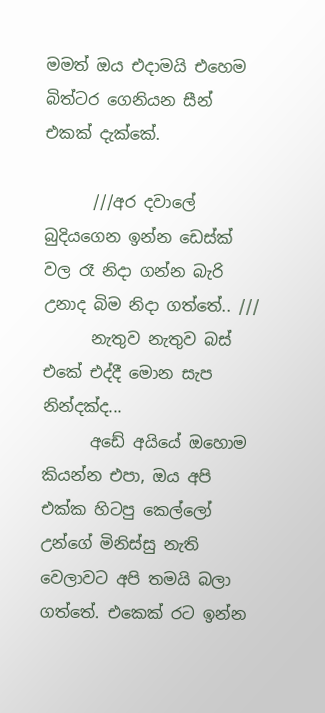මමත් ඔය එදාමයි එහෙම බිත්ටර ගෙනියන සීන් එකක් දැක්කේ.

      ///අර දවාලේ බුදියගෙන ඉන්න ඩෙස්ක් වල රෑ නිදා ගන්න බැරි උනාද බිම නිදා ගත්තේ.. ///
      නැතුව නැතුව බස් එකේ එද්දී මොන සැප නින්දක්ද...
      අඩේ අයියේ ඔහොම කියන්න එපා, ඔය අපි එක්ක හිටපු කෙල්ලෝ උන්ගේ මිනිස්සු නැති වෙලාවට අපි තමයි බලා ගත්තේ. එකෙක් රට ඉන්න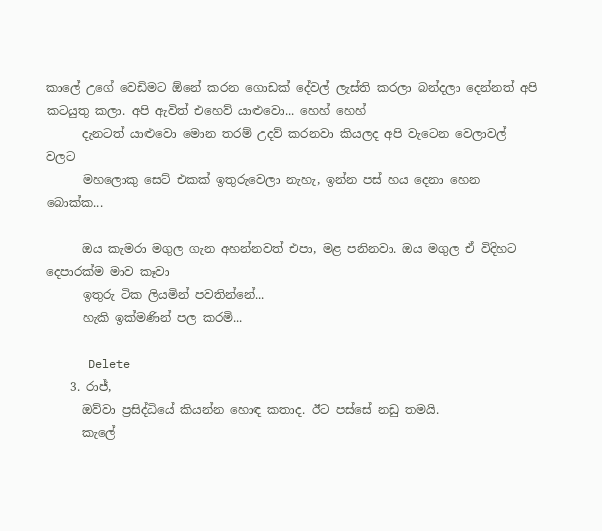කාලේ උගේ වෙඩිමට ඕනේ කරන ගොඩක් දේවල් ලැස්ති කරලා බන්දලා දෙන්නත් අපි කටයුතු කලා. අපි ඇවිත් එහෙව් යාළුවො... හෙහ් හෙහ්
      දැනටත් යාළුවො මොන තරම් උදව් කරනවා කියලද අපි වැටෙන වෙලාවල් වලට
      මහලොකු සෙට් එකක් ඉතුරුවෙලා නැහැ, ඉන්න පස් හය දෙනා හෙන බොක්ක...

      ඔය කැමරා මගුල ගැන අහන්නවත් එපා, මළ පනිනවා. ඔය මගුල ඒ විදිහට දෙපාරක්ම මාව කෑවා
      ඉතුරු ටික ලියමින් පවතින්නේ...
      හැකි ඉක්මණින් පල කරමි...

      Delete
    3. රාජ්,
      ඔව්වා ප්‍රසිද්ධියේ කියන්න හොඳ කතාද. ඊට පස්සේ නඩු තමයි.
      කැලේ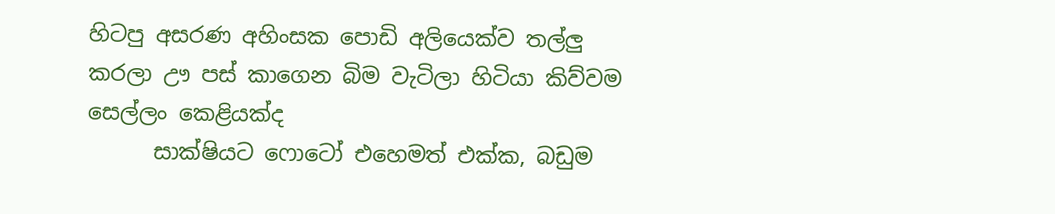හිටපු අසරණ අහිංසක පොඩි අලියෙක්ව තල්ලු කරලා ඌ පස් කාගෙන බිම වැටිලා හිටියා කිව්වම සෙල්ලං කෙළියක්ද
      සාක්ෂියට ෆොටෝ එහෙමත් එක්ක, බඩුම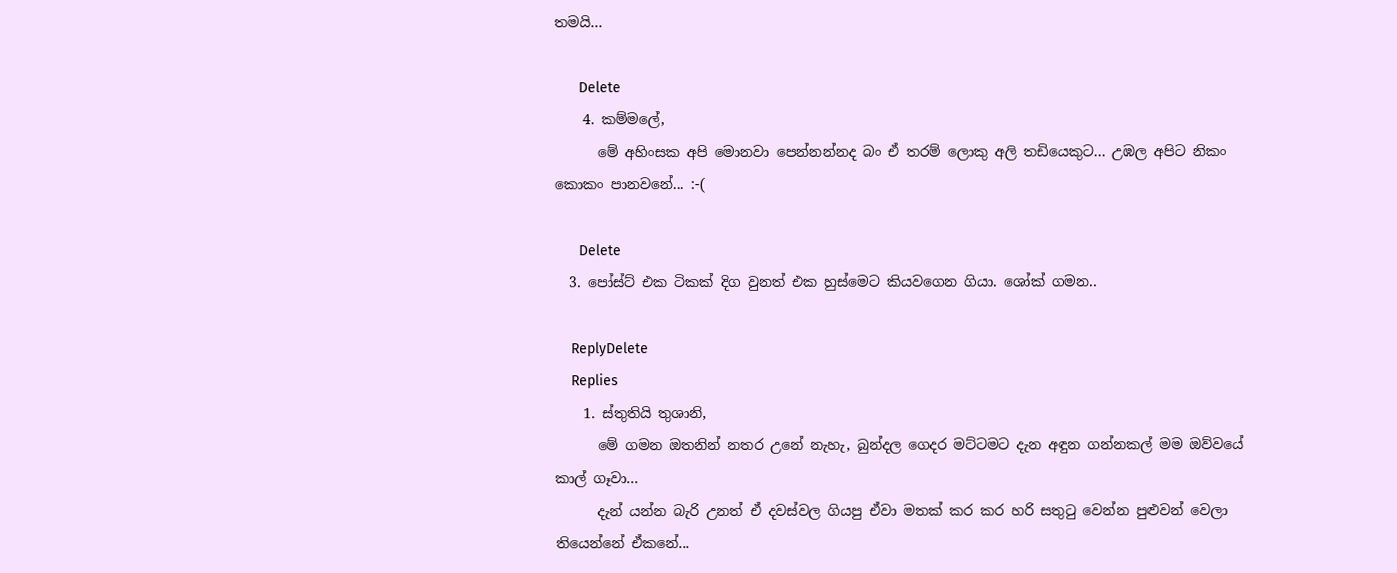තමයි...

      Delete
    4. කම්මලේ,
      මේ අහිංසක අපි මොනවා පෙන්නන්නද බං ඒ තරම් ලොකු අලි තඩියෙකුට... උඹල අපිට නිකං කොකං පානවනේ... :-(

      Delete
  3. පෝස්ට් එක ටිකක් දිග වුනත් එක හුස්මෙට කියවගෙන ගියා. ශෝක් ගමන..

    ReplyDelete
    Replies
    1. ස්තුතියි තුශානි,
      මේ ගමන ඔතනින් නතර උනේ නැහැ, බුන්දල ගෙදර මට්ටමට දැන අඳුන ගන්නකල් මම ඔව්වයේ කාල් ගෑවා...
      දැන් යන්න බැරි උනත් ඒ දවස්වල ගියපු ඒවා මතක් කර කර හරි සතුටු වෙන්න පුළුවන් වෙලා තියෙන්නේ ඒකනේ...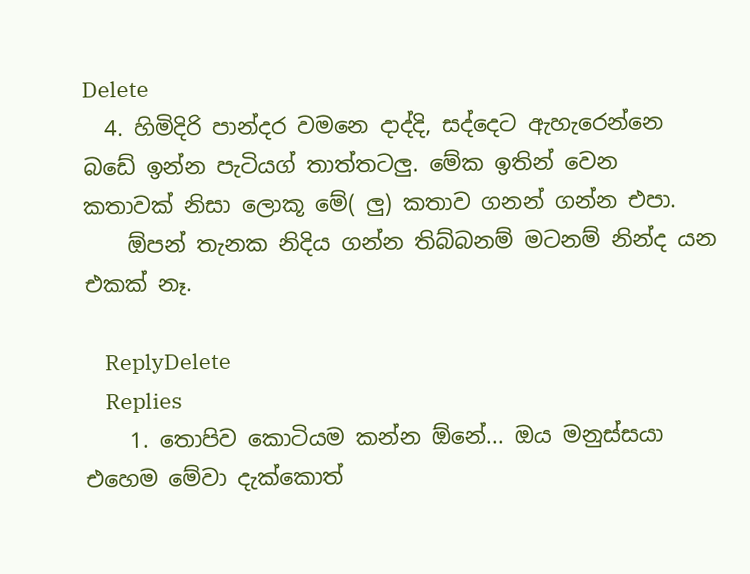Delete
  4. හිමිදිරි පාන්දර වමනෙ දාද්දි, සද්දෙට ඇහැරෙන්නෙ බඩේ ඉන්න පැටියග් තාත්තටලු. මේක ඉතින් වෙන කතාවක් නිසා ලොකූ මේ( ලු) කතාව ගනන් ගන්න එපා.
    ඕපන් තැනක නිදිය ගන්න තිබ්බනම් මටනම් නින්ද යන එකක් නෑ.

    ReplyDelete
    Replies
    1. තොපිව කොටියම කන්න ඕනේ... ඔය මනුස්සයා එහෙම මේවා දැක්කොත්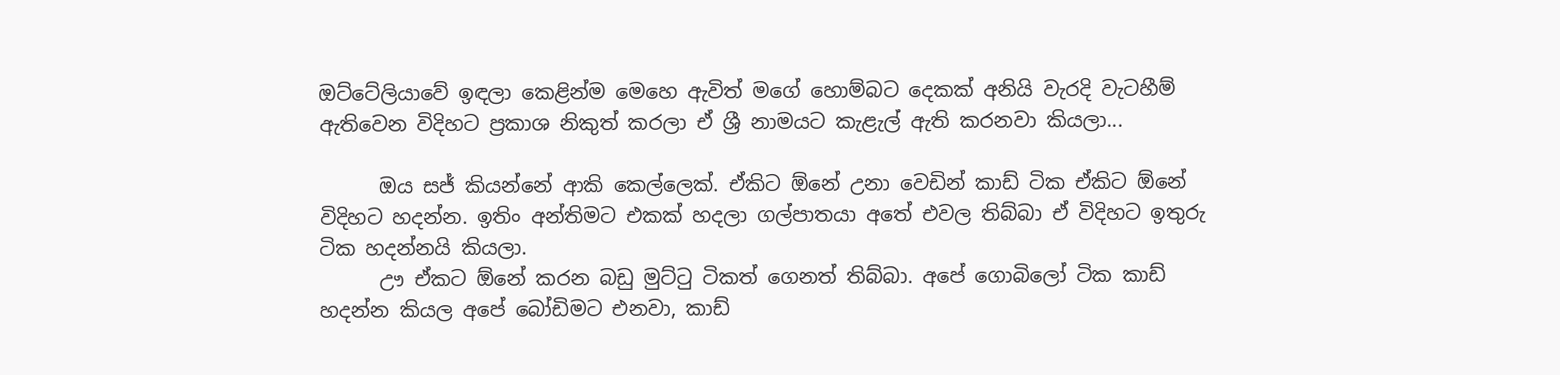ඔට්ටේලියාවේ ඉඳලා කෙළින්ම මෙහෙ ඇවිත් මගේ හොම්බට දෙකක් අනියි වැරදි වැටහීම් ඇතිවෙන විදිහට ප්‍රකාශ නිකුත් කරලා ඒ ශ්‍රී නාමයට කැළැල් ඇති කරනවා කියලා...

      ඔය සජ් කියන්නේ ආකි කෙල්ලෙක්. ඒකිට ඕනේ උනා වෙඩින් කාඩ් ටික ඒකිට ඕනේ විදිහට හදන්න. ඉතිං අන්තිමට එකක් හදලා ගල්පාතයා අතේ එවල තිබ්බා ඒ විදිහට ඉතුරු ටික හදන්නයි කියලා.
      ඌ ඒකට ඕනේ කරන බඩු මුට්ටු ටිකත් ගෙනත් තිබ්බා. අපේ ගොබිලෝ ටික කාඩ් හදන්න කියල අපේ බෝඩිමට එනවා, කාඩ්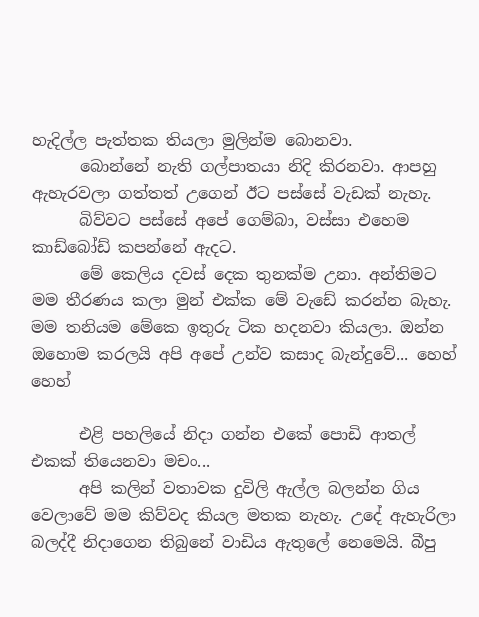හැදිල්ල පැත්තක තියලා මුලින්ම බොනවා.
      බොන්නේ නැති ගල්පාතයා නිදි කිරනවා. ආපහු ඇහැරවලා ගත්තත් උගෙන් ඊට පස්සේ වැඩක් නැහැ.
      බිව්වට පස්සේ අපේ ගෙම්බා, වස්සා එහෙම කාඩ්බෝඩ් කපන්නේ ඇදට.
      මේ කෙලිය දවස් දෙක තුනක්ම උනා. අන්තිමට මම තීරණය කලා මුන් එක්ක මේ වැඩේ කරන්න බැහැ. මම තනියම මේකෙ ඉතුරු ටික හදනවා කියලා. ඔන්න ඔහොම කරලයි අපි අපේ උන්ව කසාද බැන්දුවේ... හෙහ් හෙහ්

      එළි පහලියේ නිදා ගන්න එකේ පොඩි ආතල් එකක් තියෙනවා මචං...
      අපි කලින් වතාවක දුවිලි ඇල්ල බලන්න ගිය වෙලාවේ මම කිව්වද කියල මතක නැහැ. උදේ ඇහැරිලා බලද්දී නිදාගෙන තිබුනේ වාඩිය ඇතුලේ නෙමෙයි. බීපු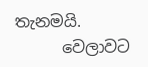තැනමයි.
      වෙලාවට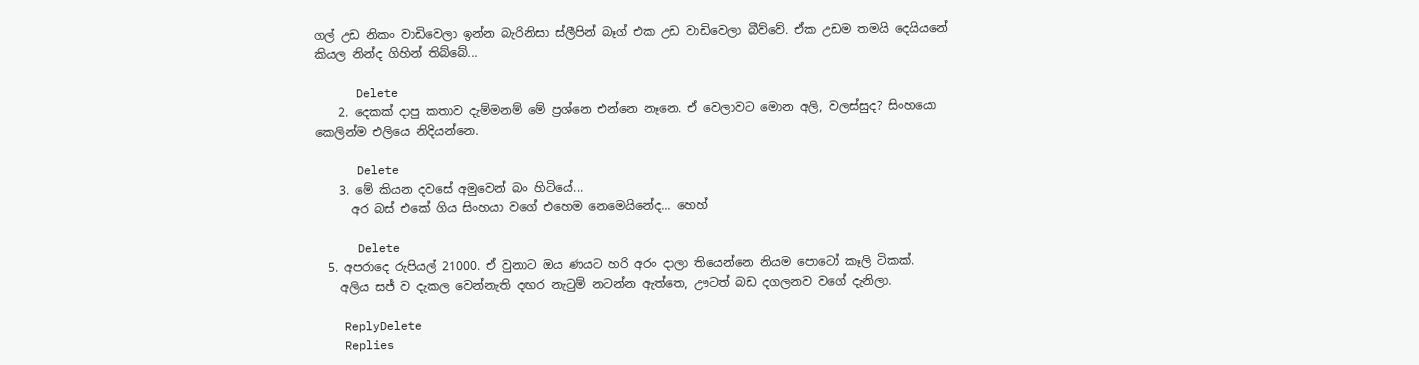ගල් උඩ නිකං වාඩිවෙලා ඉන්න බැරිනිසා ස්ලීපින් බෑග් එක උඩ වාඩිවෙලා බීව්වේ. ඒක උඩම තමයි දෙයියනේ කියල නින්ද ගිහින් තිබ්බේ...

      Delete
    2. දෙකක් දාපු කතාව දැම්මනම් මේ ප්‍රශ්නෙ එන්නෙ නෑනෙ. ඒ වෙලාවට මොන අලි, වලස්සුද? සිංහයො කෙලින්ම එලියෙ නිදියන්නෙ.

      Delete
    3. මේ කියන දවසේ අමුවෙන් බං හිටියේ...
      අර බස් එකේ ගිය සිංහයා වගේ එහෙම නෙමෙයිනේද... හෙහ්

      Delete
  5. අපරාදෙ රුපියල් 21000. ඒ වුනාට ඔය ණයට හරි අරං දාලා තියෙන්නෙ නියම පොටෝ කෑලි ටිකක්.
    අලිය සජ් ව දැකල වෙන්නැති දඟර නැටුම් නටන්න ඇත්තෙ, ඌටත් බඩ දගලනව වගේ දැනිලා.

    ReplyDelete
    Replies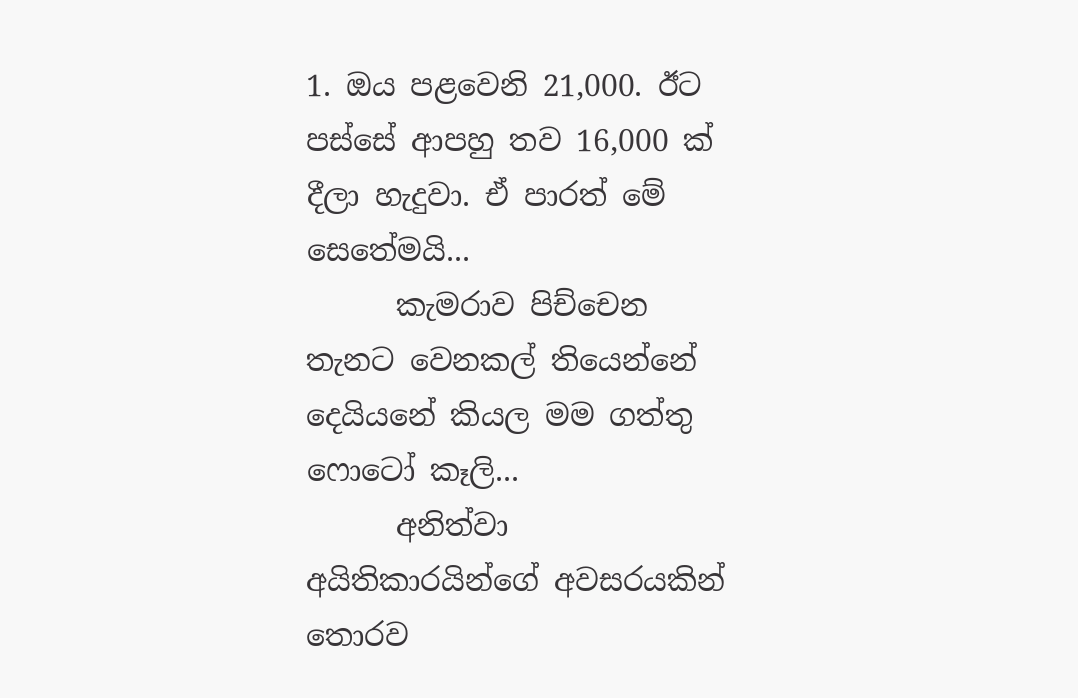1. ඔය පළවෙනි 21,000. ඊට පස්සේ ආපහු තව 16,000 ක් දීලා හැදුවා. ඒ පාරත් මේ සෙතේමයි...
      කැමරාව පිච්චෙන තැනට වෙනකල් තියෙන්නේ දෙයියනේ කියල මම ගත්තු ෆොටෝ කෑලි...
      අනිත්වා අයිතිකාරයින්ගේ අවසරයකින් තොරව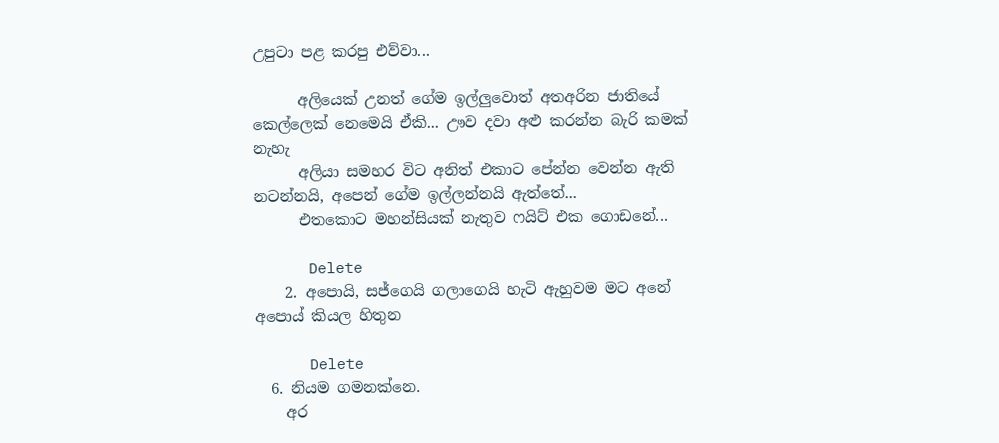උපුටා පළ කරපු එව්වා...

      අලියෙක් උනත් ගේම ඉල්ලුවොත් අතඅරින ජාතියේ කෙල්ලෙක් නෙමෙයි ඒකි... ඌව දවා අළු කරන්න බැරි කමක් නැහැ
      අලියා සමහර විට අනිත් එකාට පේන්න වෙන්න ඇති නටන්නයි, අපෙන් ගේම ඉල්ලන්නයි ඇත්තේ...
      එතකොට මහන්සියක් නැතුව ෆයිට් එක ගොඩනේ...

      Delete
    2. අපොයි, සජ්ගෙයි ගලාගෙයි හැටි ඇහුවම මට අනේ අපොය් කියල හිතුන

      Delete
  6. නියම ගමනක්නෙ.
    අර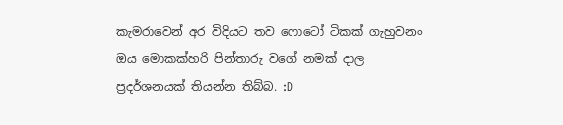කැමරාවෙන් අර විදියට තව ෆොටෝ ටිකක් ගැහුවනං ඔය මොකක්හරි පින්තාරු වගේ නමක් දාල ප්‍රදර්ශනයක් තියන්න තිබ්බ. :D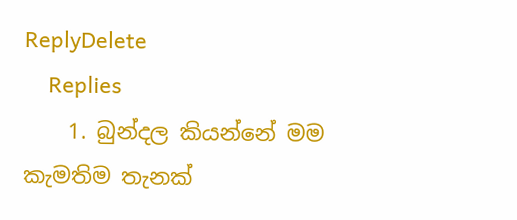ReplyDelete
    Replies
    1. බුන්දල කියන්නේ මම කැමතිම තැනක්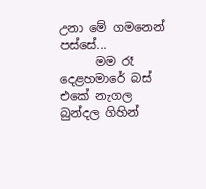උනා මේ ගමනෙන් පස්සේ...
      මම රෑ දෙළහමාරේ බස් එකේ නැගල බුන්දල ගිහින්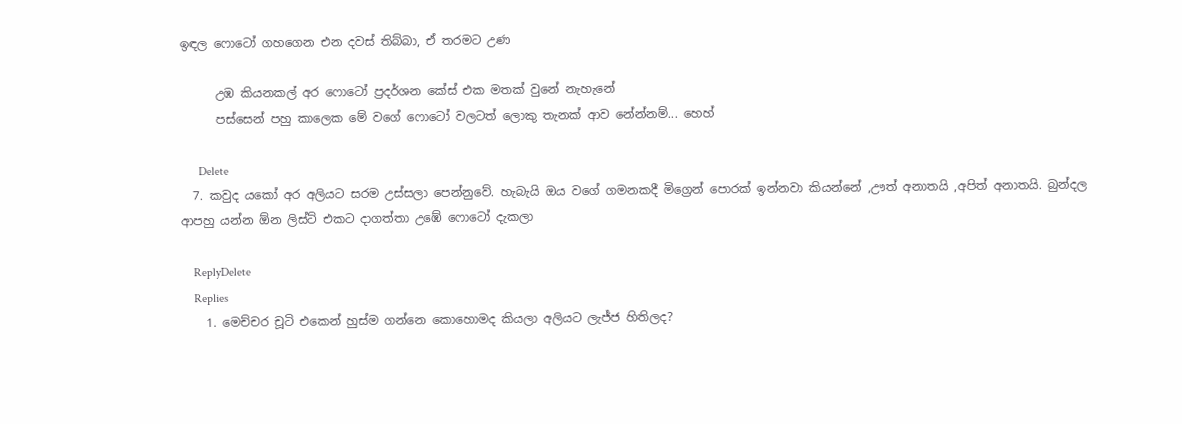ඉඳල ෆොටෝ ගහගෙන එන දවස් තිබ්බා, ඒ තරමට උණ

      උඹ කියනකල් අර ෆොටෝ ප්‍රදර්ශන කේස් එක මතක් වුනේ නැහැනේ
      පස්සෙන් පහු කාලෙක මේ වගේ ෆොටෝ වලටත් ලොකු තැනක් ආව නේන්නම්... හෙහ්

      Delete
  7. කවුද යකෝ අර අලියට සරම උස්සලා පෙන්නුවේ. හැබැයි ඔය වගේ ගමනකදී මිග්‍රෙන් පොරක් ඉන්නවා කියන්නේ ,ඌත් අනාතයි ,අපිත් අනාතයි. බුන්දල ආපහු යන්න ඕන ලිස්ට් එකට දාගත්තා උඹේ ෆොටෝ දැකලා

    ReplyDelete
    Replies
    1. මෙච්චර චූටි එකෙන් හුස්ම ගන්නෙ කොහොමද කියලා අලියට ලැජ්ජ හිතිලද?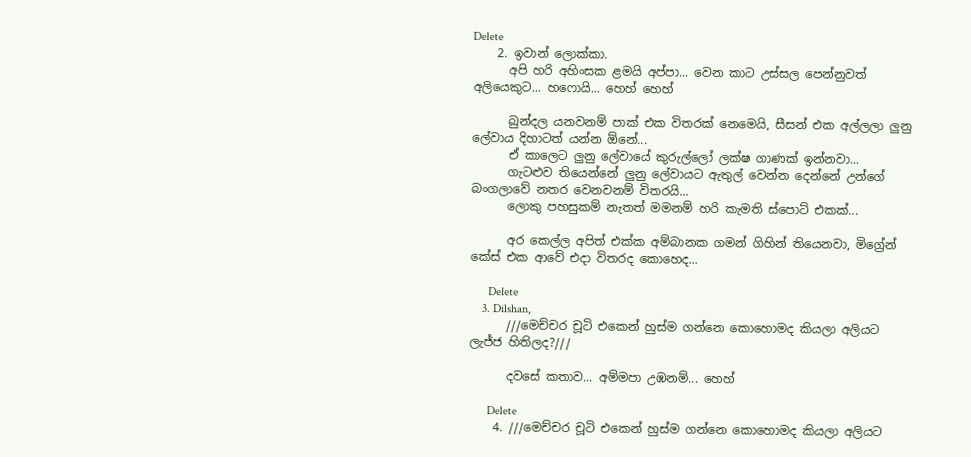Delete
    2. ඉවාන් ලොක්කා.
      අපි හරි අහිංසක ළමයි අප්පා... වෙන කාට උස්සල පෙන්නුවත් අලියෙකුට... හෆොයි... හෙහ් හෙහ්

      බුන්දල යනවනම් පාක් එක විතරක් නෙමෙයි, සීසන් එක අල්ලලා ලුනු ලේවාය දිහාටත් යන්න ඕනේ...
      ඒ කාලෙට ලුනු ලේවායේ කුරුල්ලෝ ලක්ෂ ගාණක් ඉන්නවා...
      ගැටළුව තියෙන්නේ ලුනු ලේවායට ඇතුල් වෙන්න දෙන්නේ උන්ගේ බංගලාවේ නතර වෙනවනම් විතරයි...
      ලොකු පහසුකම් නැතත් මමනම් හරි කැමති ස්පොට් එකක්...

      අර කෙල්ල අපිත් එක්ක අම්බානක ගමන් ගිහින් තියෙනවා, මිග්‍රේන් කේස් එක ආවේ එදා විතරද කොහෙද...

      Delete
    3. Dilshan,
      ///මෙච්චර චූටි එකෙන් හුස්ම ගන්නෙ කොහොමද කියලා අලියට ලැජ්ජ හිතිලද?///

      දවසේ කතාව... අම්මපා උඹනම්... හෙහ්

      Delete
    4. ///මෙච්චර චූටි එකෙන් හුස්ම ගන්නෙ කොහොමද කියලා අලියට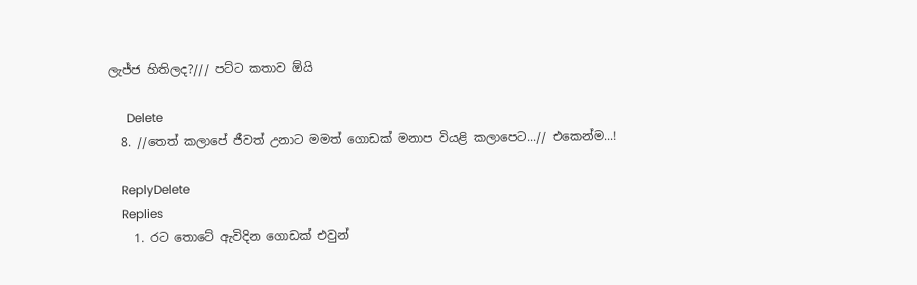ලැජ්ජ හිතිලද?/// පට්ට කතාව ඕයි

      Delete
  8. //තෙත් කලාපේ ජීවත් උනාට මමත් ගොඩක් මනාප වියළි කලාපෙට...// එකෙන්ම...!

    ReplyDelete
    Replies
    1. රට තොටේ ඇවිදින ගොඩක් එවුන්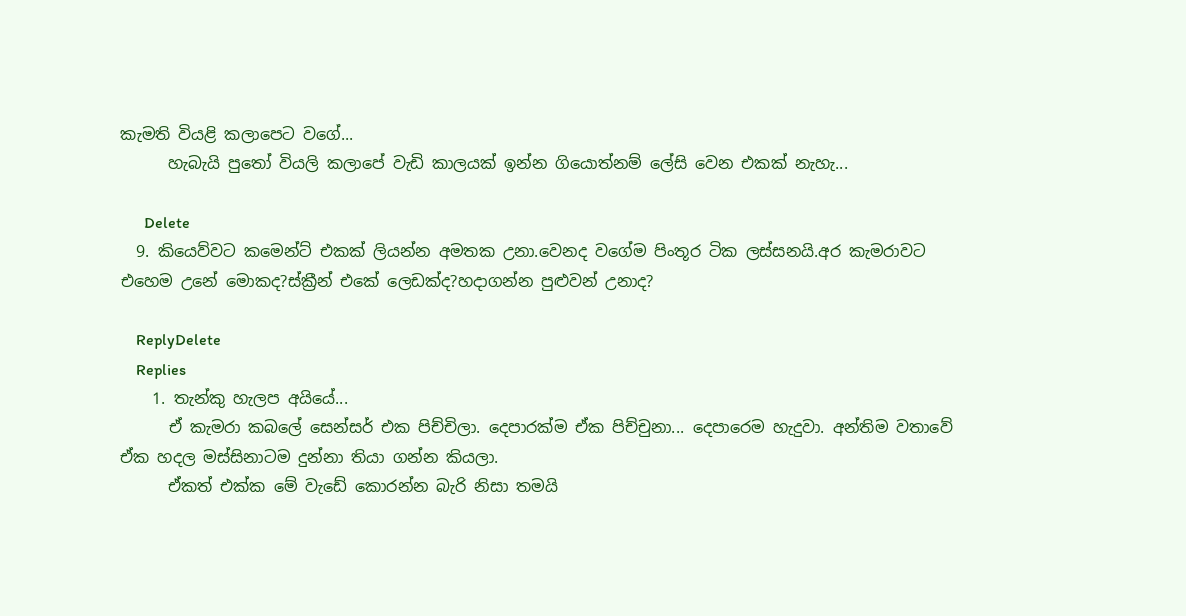කැමති වියළි කලාපෙට වගේ...
      හැබැයි පුතෝ වියලි කලාපේ වැඩි කාලයක් ඉන්න ගියොත්නම් ලේසි වෙන එකක් නැහැ...

      Delete
  9. කියෙව්වට කමෙන්ට් එකක් ලියන්න අමතක උනා.වෙනද වගේම පිංතූර ටික ලස්සනයි.අර කැමරාවට එහෙම උනේ මොකද?ස්ක්‍රීන් එකේ ලෙඩක්ද?හදාගන්න පුළුවන් උනාද?

    ReplyDelete
    Replies
    1. තැන්කු හැලප අයියේ...
      ඒ කැමරා කබලේ සෙන්සර් එක පිච්චිලා. දෙපාරක්ම ඒක පිච්චුනා... දෙපාරෙම හැදුවා. අන්තිම වතාවේ ඒක හදල මස්සිනාටම දුන්නා තියා ගන්න කියලා.
      ඒකත් එක්ක මේ වැඩේ කොරන්න බැරි නිසා තමයි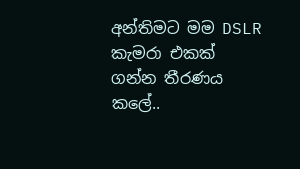අන්තිමට මම DSLR කැමරා එකක් ගන්න තීරණය කලේ..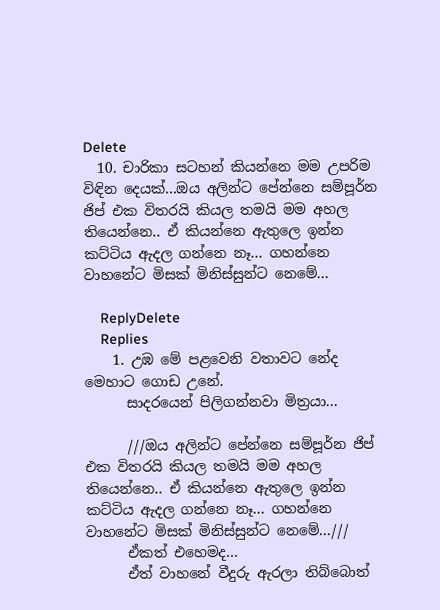Delete
  10. චාරිකා සටහන් කියන්නෙ මම උපරිම විඳින දෙයක්...ඔය අලින්ට පේන්නෙ සම්පූර්න ජිප් එක විතරයි කියල තමයි මම අහල තියෙන්නෙ.. ඒ කියන්නෙ ඇතුලෙ ඉන්න කට්ටිය ඇදල ගන්නෙ නෑ... ගහන්නෙ වාහනේට මිසක් මිනිස්සුන්ට නෙමේ...

    ReplyDelete
    Replies
    1. උඹ මේ පළවෙනි වතාවට නේද මෙහාට ගොඩ උනේ.
      සාදරයෙන් පිලිගන්නවා මිත්‍රයා...

      ///ඔය අලින්ට පේන්නෙ සම්පූර්න ජිප් එක විතරයි කියල තමයි මම අහල තියෙන්නෙ.. ඒ කියන්නෙ ඇතුලෙ ඉන්න කට්ටිය ඇදල ගන්නෙ නෑ... ගහන්නෙ වාහනේට මිසක් මිනිස්සුන්ට නෙමේ...///
      ඒකත් එහෙමද...
      ඒත් වාහනේ වීදුරු ඇරලා තිබ්බොත්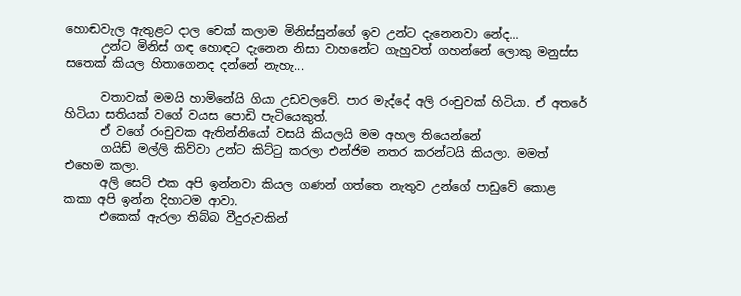හොඬවැල ඇතුළට දාල චෙක් කලාම මිනිස්සුන්ගේ ඉව උන්ට දැනෙනවා නේද...
      උන්ට මිනිස් ගඳ හොඳට දැනෙන නිසා වාහනේට ගැහුවත් ගහන්නේ ලොකු මනුස්ස සතෙක් කියල හිතාගෙනද දන්නේ නැහැ...

      වතාවක් මමයි හාමිනේයි ගියා උඩවලවේ. පාර මැද්දේ අලි රංචුවක් හිටියා. ඒ අතරේ හිටියා සතියක් වගේ වයස පොඩි පැටියෙකුත්.
      ඒ වගේ රංචුවක ඇතින්නියෝ වසයි කියලයි මම අහල තියෙන්නේ
      ගයිඩ් මල්ලි කිව්වා උන්ට කිට්ටු කරලා එන්ජිම නතර කරන්ටයි කියලා. මමත් එහෙම කලා.
      අලි සෙට් එක අපි ඉන්නවා කියල ගණන් ගත්තෙ නැතුව උන්ගේ පාඩුවේ කොළ කකා අපි ඉන්න දිහාටම ආවා.
      එකෙක් ඇරලා තිබ්බ වීදුරුවකින්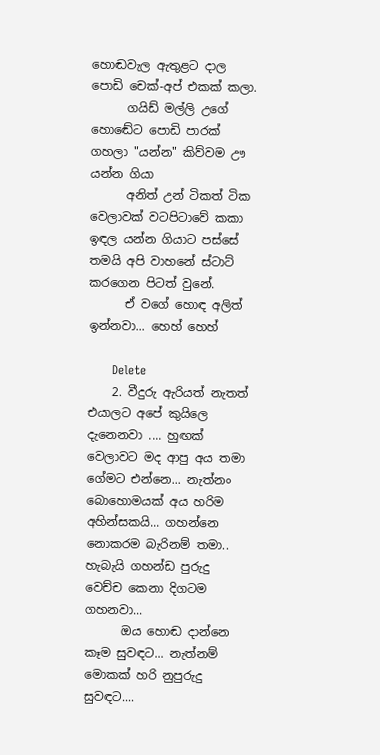හොඬවැල ඇතුළට දාල පොඩි චෙක්-අප් එකක් කලා.
      ගයිඩ් මල්ලි උගේ හොඬේට පොඩි පාරක් ගහලා "යන්න" කිව්වම ඌ යන්න ගියා
      අනිත් උන් ටිකත් ටික වෙලාවක් වටපිටාවේ කකා ඉඳල යන්න ගියාට පස්සේ තමයි අපි වාහනේ ස්ටාට් කරගෙන පිටත් වුනේ.
      ඒ වගේ හොඳ අලිත් ඉන්නවා... හෙහ් හෙහ්

      Delete
    2. වීදුරු ඇරියත් නැතත් එයාලට අපේ කුයිලෙ දැනෙනවා .... හුඟක් වෙලාවට මද ආපු අය තමා ගේමට එන්නෙ... නැත්නං බොහොමයක් අය හරිම අහින්සකයි... ගහන්නෙ නොකරම බැරිනම් තමා.. හැබැයි ගහන්ඩ පුරුදු වෙච්ච කෙනා දිගටම ගහනවා...
      ඔය හොඬ දාන්නෙ කෑම සුවඳට... නැත්නම් මොකක් හරි නුපුරුදු සුවඳට....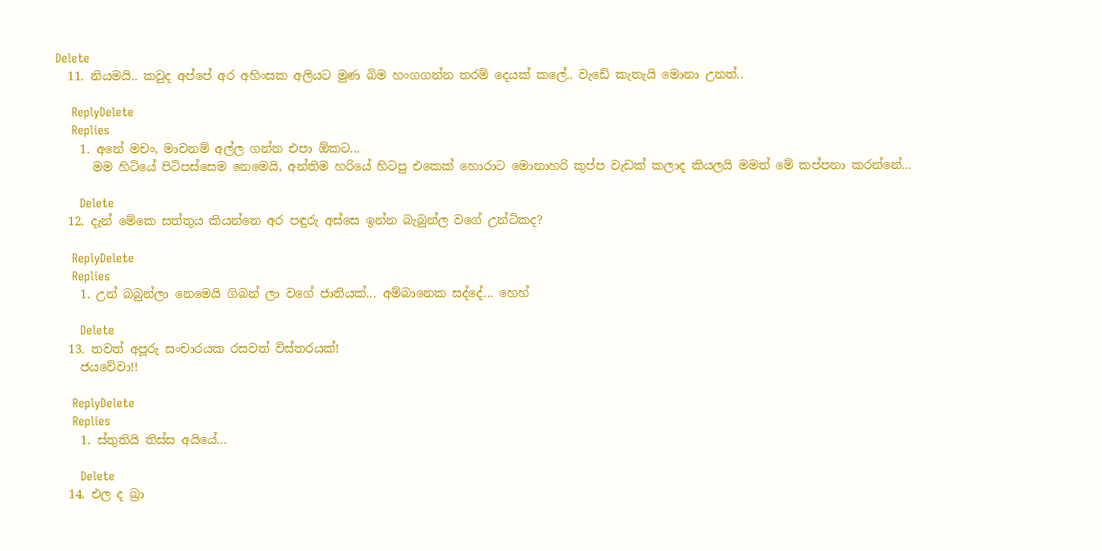Delete
  11. නියමයි.. කවුද අප්පේ අර අහිංසක අලියට මුණ බිම හංගගන්න තරම් දෙයක් කලේ.. වැඩේ කැතැයි මොනා උනත්..

    ReplyDelete
    Replies
    1. අනේ මචං, මාවනම් අල්ල ගන්න එපා ඕකට...
      මම හිටියේ පිටිපස්සෙම නෙමෙයි, අන්තිම හරියේ හිටපු එකෙක් හොරාට මොනාහරි කුප්ප වැඩක් කලාද කියලයි මමත් මේ කප්පනා කරන්නේ...

      Delete
  12. දැන් මේකෙ සත්තුය කියන්නෙ අර පඳුරු අස්සෙ ඉන්න බැබුන්ල වගේ උන්ටිකද?

    ReplyDelete
    Replies
    1. උන් බබුන්ලා නෙමෙයි ගිබන් ලා වගේ ජාතියක්... අම්බානෙක සද්දේ... හෙහ්

      Delete
  13. තවත් අපූරු සංචාරයක රසවත් විස්තරයක්!
    ජයවේවා!!

    ReplyDelete
    Replies
    1. ස්තුතියි තිස්ස අයියේ...

      Delete
  14. එල ද බ්‍රා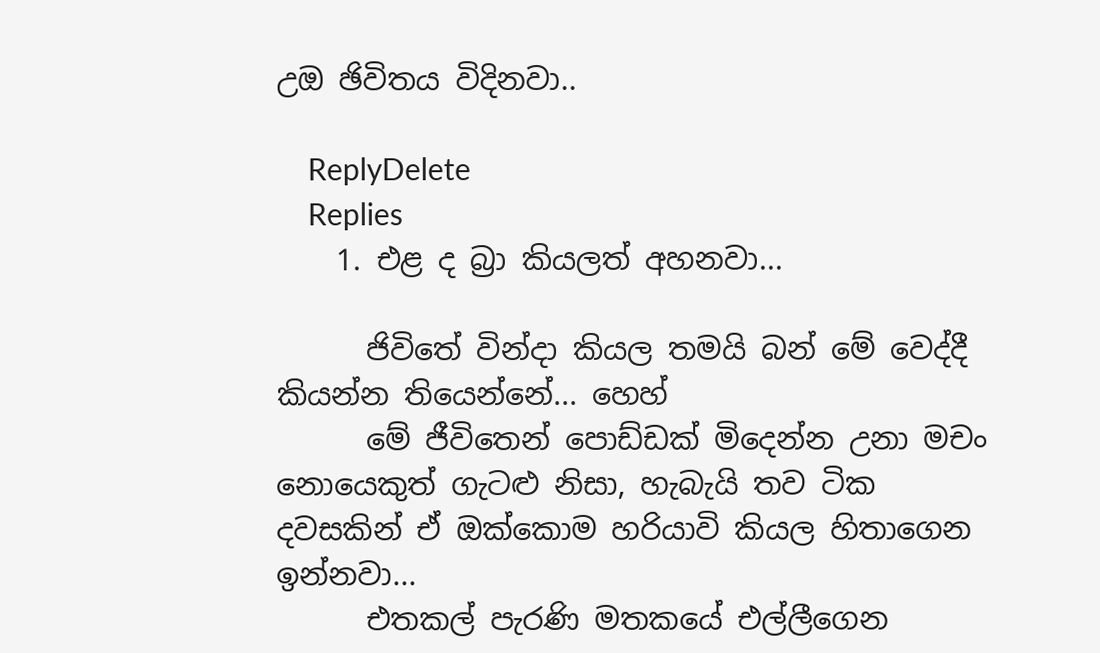උඔ ඡිවිතය විදිනවා..

    ReplyDelete
    Replies
    1. එළ ද බ්‍රා කියලත් අහනවා...

      ජිවිතේ වින්දා කියල තමයි බන් මේ වෙද්දී කියන්න තියෙන්නේ... හෙහ්
      මේ ජීවිතෙන් පොඩ්ඩක් මිදෙන්න උනා මචං නොයෙකුත් ගැටළු නිසා, හැබැයි තව ටික දවසකින් ඒ ඔක්කොම හරියාවි කියල හිතාගෙන ඉන්නවා...
      එතකල් පැරණි මතකයේ එල්ලීගෙන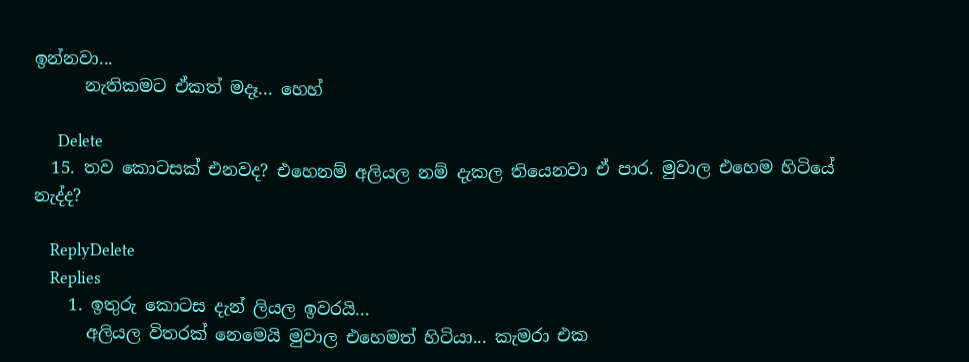ඉන්නවා...
      නැතිකමට ඒකත් මදෑ... හෙහ්

      Delete
  15. තව කොටසක් එනවද? එහෙනම් අලියල නම් දැකල තියෙනවා ඒ පාර. මුවාල එහෙම හිටියේ නැද්ද?

    ReplyDelete
    Replies
    1. ඉතුරු කොටස දැන් ලියල ඉවරයි...
      අලියල විතරක් නෙමෙයි මුවාල එහෙමත් හිටියා... කැමරා එක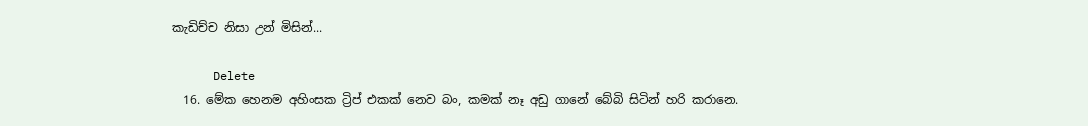කැඩිච්ච නිසා උන් මිසින්...

      Delete
  16. මේක හෙනම අහිංසක ට්‍රිප් එකක් නෙව බං, කමක් නෑ අඩු ගානේ බේබි සිටින් හරි කරානෙ.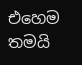එහෙම තමයි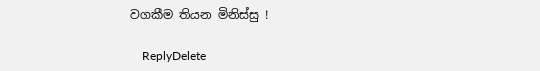වගකීම තියන මිනිස්සු !

    ReplyDelete